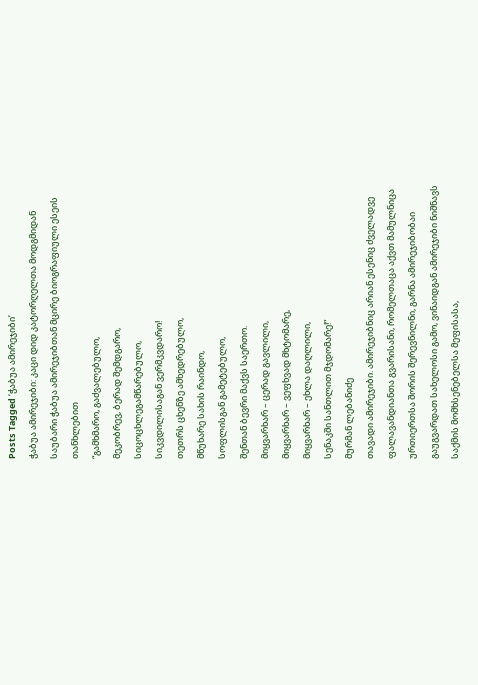Posts Tagged ‘ჭაბუა ამირეჯიბი’
ჭაბუა ამირეჯიბი: კაცი დიდ კატორღელთა მოდგმიდან
საუბარი ჭაბუა ამირეჯიბთან მცირე ბიოგრაფიული ესეის თანხლებით
“გამხმარო, გაძვალებულო,
მეკობრევ, ბერად შემდგარო,
სიცოცხლეგამწარებულო,
სიკვდილისაგან ვერმკვდარო!
თეთრს ცხენზე ამხედრებულო,
მწუხარე სახის რაინდო,
სოფლისგან გამეტებულო,
შენთან ბევრი მაქვს საერთო.
მიყვარხარ – ცერად გავლილი,
მიყვარხარ – ვეფხვად მხტომარე,
მიყვარხარ – ეხლა დაღლილი,
სენაკში სანთლით მჯდომარე!”
მურმან ლებანიძე
თავადი ამირეჯიბი. ამირეჯიბნიც არიან ესენიც ძველადვე ფალავანდიანთა გვარისანი, რომელთაცა აქვთ მამულნიცა ურთიერთსა შორის შერევნილნი, გარნა ამირეჯიბობაი გაუგვარდათ სახელოსი გამო, ვინაიდგან ამირეჯიბი ნიშნავს საქმის მომხსენებელსა მეფისასა,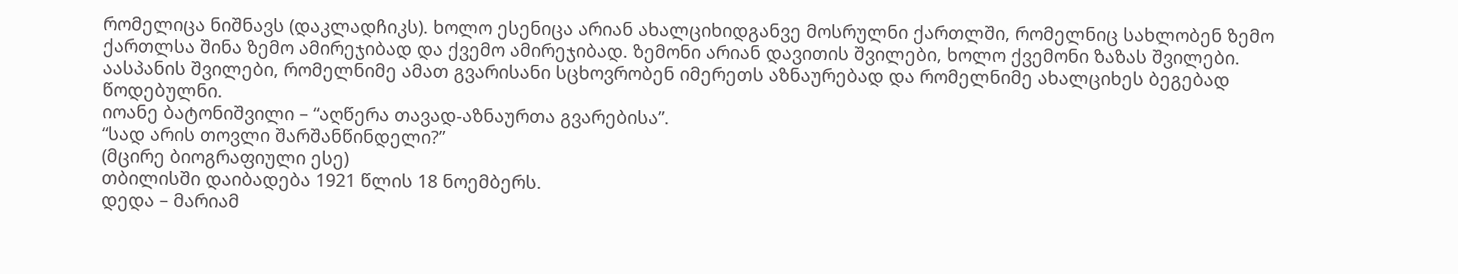რომელიცა ნიშნავს (დაკლადჩიკს). ხოლო ესენიცა არიან ახალციხიდგანვე მოსრულნი ქართლში, რომელნიც სახლობენ ზემო ქართლსა შინა ზემო ამირეჯიბად და ქვემო ამირეჯიბად. ზემონი არიან დავითის შვილები, ხოლო ქვემონი ზაზას შვილები. აასპანის შვილები, რომელნიმე ამათ გვარისანი სცხოვრობენ იმერეთს აზნაურებად და რომელნიმე ახალციხეს ბეგებად წოდებულნი.
იოანე ბატონიშვილი – “აღწერა თავად-აზნაურთა გვარებისა”.
“სად არის თოვლი შარშანწინდელი?”
(მცირე ბიოგრაფიული ესე)
თბილისში დაიბადება 1921 წლის 18 ნოემბერს.
დედა – მარიამ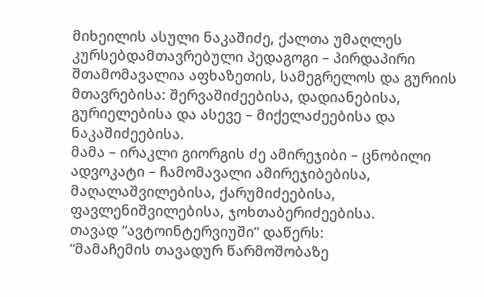მიხეილის ასული ნაკაშიძე, ქალთა უმაღლეს კურსებდამთავრებული პედაგოგი – პირდაპირი შთამომავალია აფხაზეთის, სამეგრელოს და გურიის მთავრებისა: შერვაშიძეებისა, დადიანებისა, გურიელებისა და ასევე – მიქელაძეებისა და ნაკაშიძეებისა.
მამა – ირაკლი გიორგის ძე ამირეჯიბი – ცნობილი ადვოკატი – ჩამომავალი ამირეჯიბებისა, მაღალაშვილებისა, ქარუმიძეებისა, ფავლენიშვილებისა, ჯოხთაბერიძეებისა.
თავად “ავტოინტერვიუში” დაწერს:
“მამაჩემის თავადურ წარმოშობაზე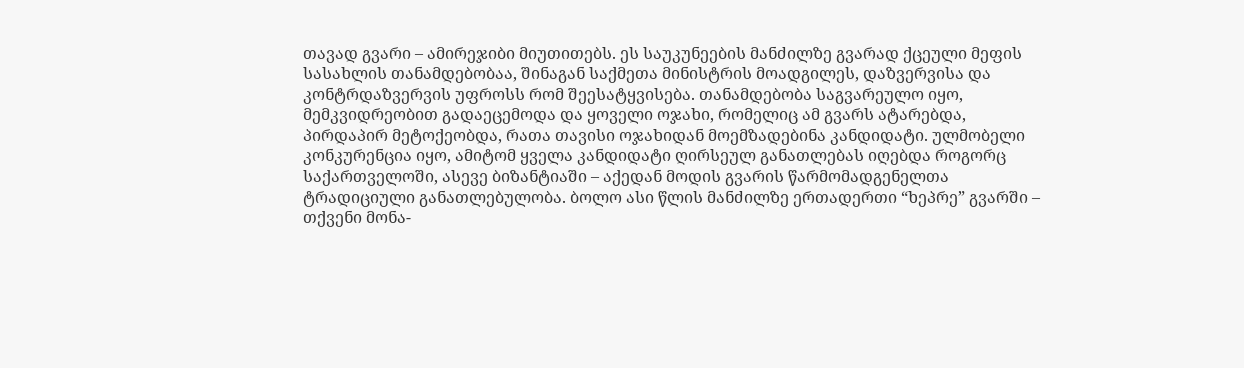თავად გვარი – ამირეჯიბი მიუთითებს. ეს საუკუნეების მანძილზე გვარად ქცეული მეფის სასახლის თანამდებობაა, შინაგან საქმეთა მინისტრის მოადგილეს, დაზვერვისა და კონტრდაზვერვის უფროსს რომ შეესატყვისება. თანამდებობა საგვარეულო იყო, მემკვიდრეობით გადაეცემოდა და ყოველი ოჯახი, რომელიც ამ გვარს ატარებდა, პირდაპირ მეტოქეობდა, რათა თავისი ოჯახიდან მოემზადებინა კანდიდატი. ულმობელი კონკურენცია იყო, ამიტომ ყველა კანდიდატი ღირსეულ განათლებას იღებდა როგორც საქართველოში, ასევე ბიზანტიაში – აქედან მოდის გვარის წარმომადგენელთა ტრადიციული განათლებულობა. ბოლო ასი წლის მანძილზე ერთადერთი “ხეპრე” გვარში – თქვენი მონა-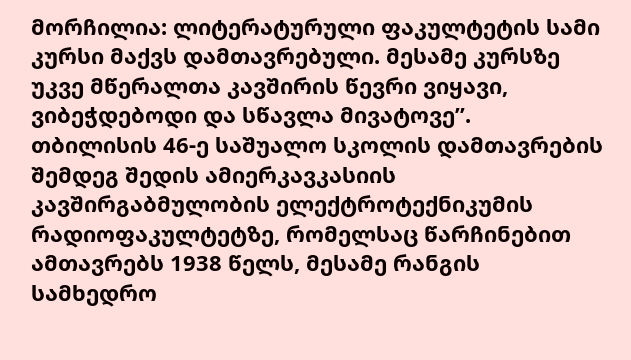მორჩილია: ლიტერატურული ფაკულტეტის სამი კურსი მაქვს დამთავრებული. მესამე კურსზე უკვე მწერალთა კავშირის წევრი ვიყავი, ვიბეჭდებოდი და სწავლა მივატოვე”.
თბილისის 46-ე საშუალო სკოლის დამთავრების შემდეგ შედის ამიერკავკასიის კავშირგაბმულობის ელექტროტექნიკუმის რადიოფაკულტეტზე, რომელსაც წარჩინებით ამთავრებს 1938 წელს, მესამე რანგის სამხედრო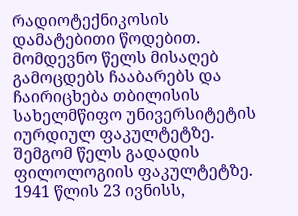რადიოტექნიკოსის დამატებითი წოდებით. მომდევნო წელს მისაღებ გამოცდებს ჩააბარებს და ჩაირიცხება თბილისის სახელმწიფო უნივერსიტეტის იურდიულ ფაკულტეტზე. შემგომ წელს გადადის ფილოლოგიის ფაკულტეტზე.
1941 წლის 23 ივნისს,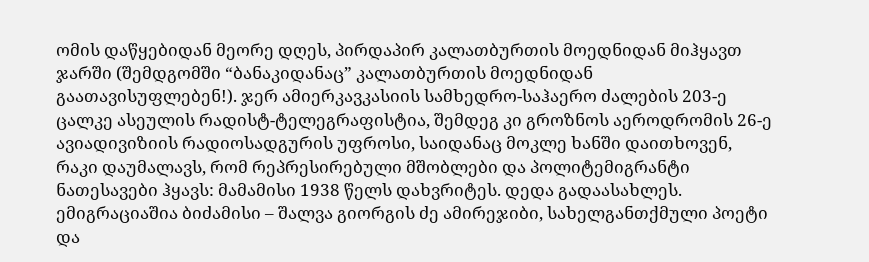ომის დაწყებიდან მეორე დღეს, პირდაპირ კალათბურთის მოედნიდან მიჰყავთ ჯარში (შემდგომში “ბანაკიდანაც” კალათბურთის მოედნიდან გაათავისუფლებენ!). ჯერ ამიერკავკასიის სამხედრო-საჰაერო ძალების 203-ე ცალკე ასეულის რადისტ-ტელეგრაფისტია, შემდეგ კი გროზნოს აეროდრომის 26-ე ავიადივიზიის რადიოსადგურის უფროსი, საიდანაც მოკლე ხანში დაითხოვენ, რაკი დაუმალავს, რომ რეპრესირებული მშობლები და პოლიტემიგრანტი ნათესავები ჰყავს: მამამისი 1938 წელს დახვრიტეს. დედა გადაასახლეს. ემიგრაციაშია ბიძამისი – შალვა გიორგის ძე ამირეჯიბი, სახელგანთქმული პოეტი და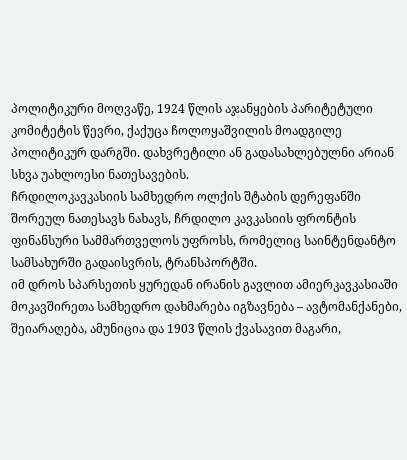პოლიტიკური მოღვაწე, 1924 წლის აჯანყების პარიტეტული კომიტეტის წევრი, ქაქუცა ჩოლოყაშვილის მოადგილე პოლიტიკურ დარგში. დახვრეტილი ან გადასახლებულნი არიან სხვა უახლოესი ნათესავების.
ჩრდილოკავკასიის სამხედრო ოლქის შტაბის დერეფანში შორეულ ნათესავს ნახავს, ჩრდილო კავკასიის ფრონტის ფინანსური სამმართველოს უფროსს, რომელიც საინტენდანტო სამსახურში გადაისვრის, ტრანსპორტში.
იმ დროს სპარსეთის ყურედან ირანის გავლით ამიერკავკასიაში მოკავშირეთა სამხედრო დახმარება იგზავნება – ავტომანქანები, შეიარაღება, ამუნიცია და 1903 წლის ქვასავით მაგარი,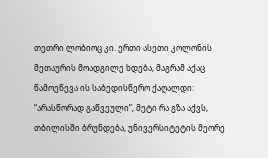თეთრი ლობიოც კი. ერთი ასეთი კოლონის მეთაურის მოადგილე ხდება, მაგრამ აქაც წამოეწევა ის საბედისწერო ქაღალდი: “არასწორად გაწვეული”, მეტი რა გზა აქვს, თბილისში ბრუნდება, უნივერსიტეტის მეორე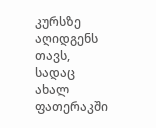კურსზე აღიდგენს თავს, სადაც ახალ ფათერაკში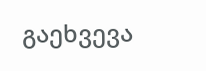გაეხვევა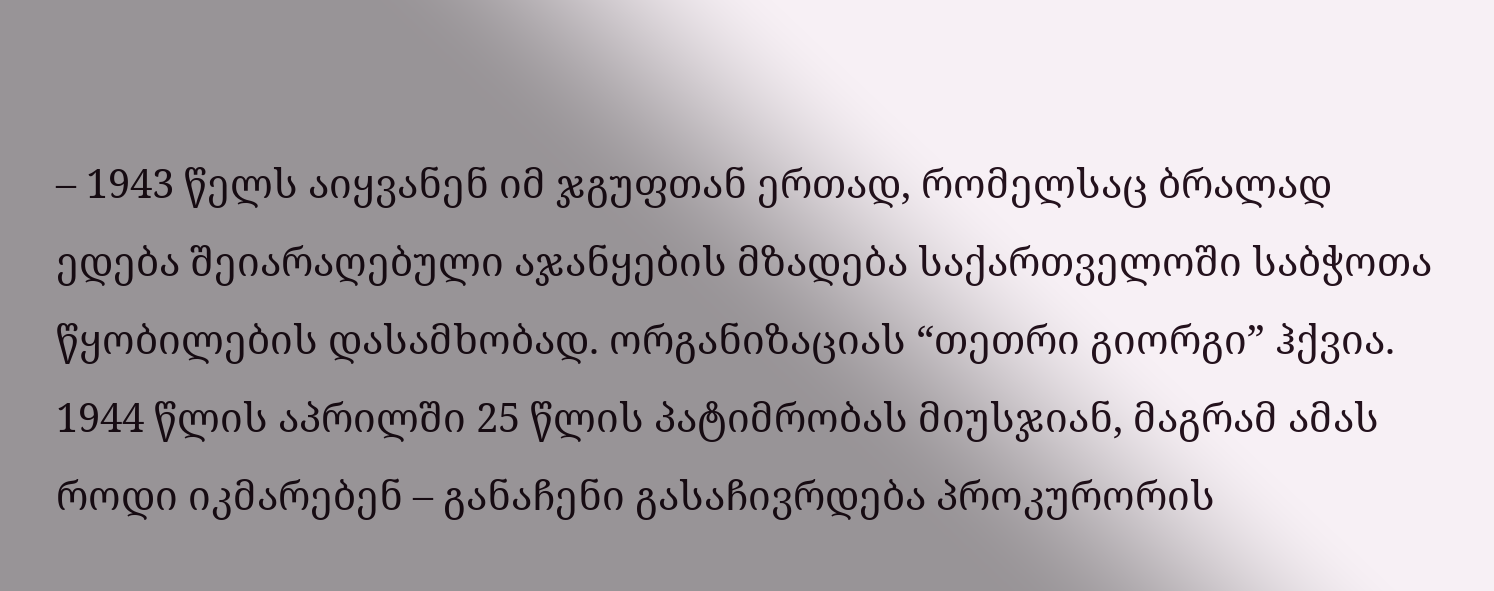– 1943 წელს აიყვანენ იმ ჯგუფთან ერთად, რომელსაც ბრალად ედება შეიარაღებული აჯანყების მზადება საქართველოში საბჭოთა წყობილების დასამხობად. ორგანიზაციას “თეთრი გიორგი” ჰქვია.
1944 წლის აპრილში 25 წლის პატიმრობას მიუსჯიან, მაგრამ ამას როდი იკმარებენ – განაჩენი გასაჩივრდება პროკურორის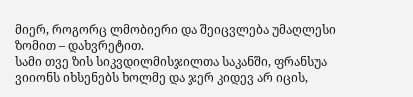მიერ, როგორც ლმობიერი და შეიცვლება უმაღლესი ზომით – დახვრეტით.
სამი თვე ზის სიკვდილმისჯილთა საკანში, ფრანსუა ვიიონს იხსენებს ხოლმე და ჯერ კიდევ არ იცის,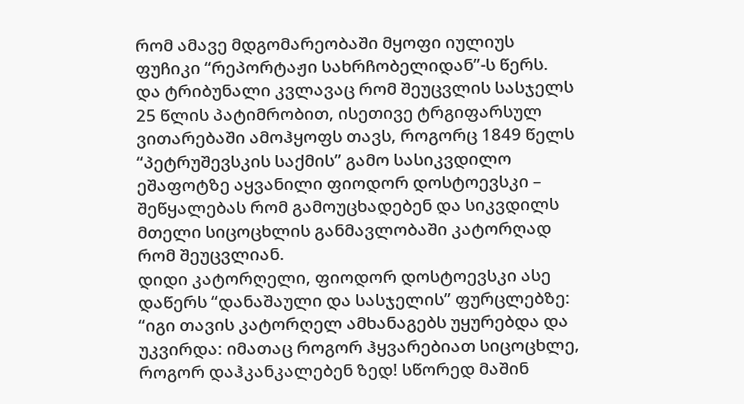რომ ამავე მდგომარეობაში მყოფი იულიუს ფუჩიკი “რეპორტაჟი სახრჩობელიდან”-ს წერს.
და ტრიბუნალი კვლავაც რომ შეუცვლის სასჯელს 25 წლის პატიმრობით, ისეთივე ტრგიფარსულ ვითარებაში ამოჰყოფს თავს, როგორც 1849 წელს “პეტრუშევსკის საქმის” გამო სასიკვდილო ეშაფოტზე აყვანილი ფიოდორ დოსტოევსკი – შეწყალებას რომ გამოუცხადებენ და სიკვდილს მთელი სიცოცხლის განმავლობაში კატორღად რომ შეუცვლიან.
დიდი კატორღელი, ფიოდორ დოსტოევსკი ასე დაწერს “დანაშაული და სასჯელის” ფურცლებზე: “იგი თავის კატორღელ ამხანაგებს უყურებდა და უკვირდა: იმათაც როგორ ჰყვარებიათ სიცოცხლე, როგორ დაჰკანკალებენ ზედ! სწორედ მაშინ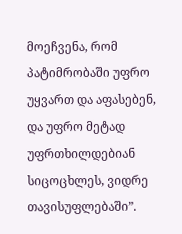მოეჩვენა, რომ პატიმრობაში უფრო უყვართ და აფასებენ, და უფრო მეტად უფრთხილდებიან სიცოცხლეს, ვიდრე თავისუფლებაში”.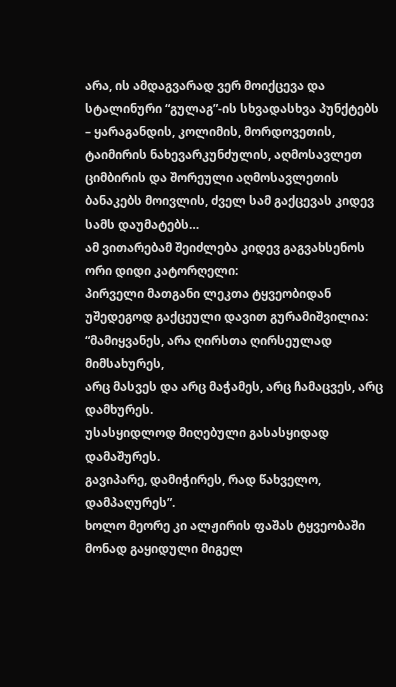არა, ის ამდაგვარად ვერ მოიქცევა და სტალინური “გულაგ”-ის სხვადასხვა პუნქტებს – ყარაგანდის, კოლიმის, მორდოვეთის, ტაიმირის ნახევარკუნძულის, აღმოსავლეთ ციმბირის და შორეული აღმოსავლეთის ბანაკებს მოივლის, ძველ სამ გაქცევას კიდევ სამს დაუმატებს…
ამ ვითარებამ შეიძლება კიდევ გაგვახსენოს ორი დიდი კატორღელი:
პირველი მათგანი ლეკთა ტყვეობიდან უშედეგოდ გაქცეული დავით გურამიშვილია:
“მამიყვანეს, არა ღირსთა ღირსეულად მიმსახურეს,
არც მასვეს და არც მაჭამეს, არც ჩამაცვეს, არც დამხურეს.
უსასყიდლოდ მიღებული გასასყიდად დამაშურეს.
გავიპარე, დამიჭირეს, რად წახველო, დამპაღურეს”.
ხოლო მეორე კი ალჟირის ფაშას ტყვეობაში მონად გაყიდული მიგელ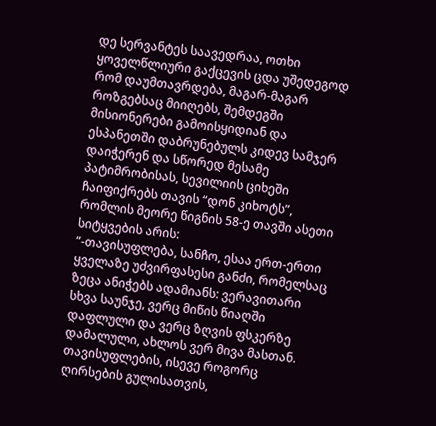დე სერვანტეს საავედრაა, ოთხი ყოველწლიური გაქცევის ცდა უშედეგოდ რომ დაუმთავრდება, მაგარ-მაგარ როზგებსაც მიიღებს, შემდეგში მისიონერები გამოისყიდიან და ესპანეთში დაბრუნებულს კიდევ სამჯერ დაიჭერენ და სწორედ მესამე პატიმრობისას, სევილიის ციხეში ჩაიფიქრებს თავის “დონ კიხოტს”, რომლის მეორე წიგნის 58-ე თავში ასეთი სიტყვების არის:
“-თავისუფლება, სანჩო, ესაა ერთ-ერთი ყველაზე უძვირფასესი განძი, რომელსაც ზეცა ანიჭებს ადამიანს: ვერავითარი სხვა საუნჯე, ვერც მიწის წიაღში დაფლული და ვერც ზღვის ფსკერზე დამალული, ახლოს ვერ მივა მასთან. თავისუფლების, ისევე როგორც ღირსების გულისათვის,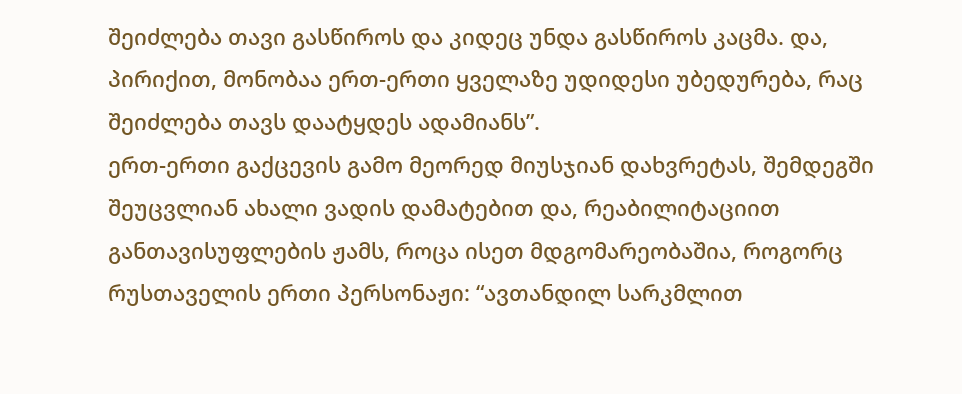შეიძლება თავი გასწიროს და კიდეც უნდა გასწიროს კაცმა. და, პირიქით, მონობაა ერთ-ერთი ყველაზე უდიდესი უბედურება, რაც შეიძლება თავს დაატყდეს ადამიანს”.
ერთ-ერთი გაქცევის გამო მეორედ მიუსჯიან დახვრეტას, შემდეგში შეუცვლიან ახალი ვადის დამატებით და, რეაბილიტაციით განთავისუფლების ჟამს, როცა ისეთ მდგომარეობაშია, როგორც რუსთაველის ერთი პერსონაჟი: “ავთანდილ სარკმლით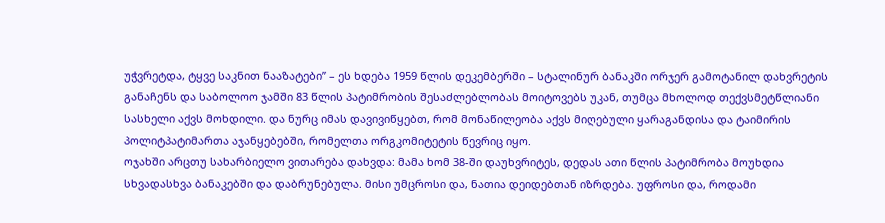უჭვრეტდა, ტყვე საკნით ნააზატები” – ეს ხდება 1959 წლის დეკემბერში – სტალინურ ბანაკში ორჯერ გამოტანილ დახვრეტის განაჩენს და საბოლოო ჯამში 83 წლის პატიმრობის შესაძლებლობას მოიტოვებს უკან, თუმცა მხოლოდ თექვსმეტწლიანი სასხელი აქვს მოხდილი. და ნურც იმას დავივიწყებთ, რომ მონაწილეობა აქვს მიღებული ყარაგანდისა და ტაიმირის პოლიტპატიმართა აჯანყებებში, რომელთა ორგკომიტეტის წევრიც იყო.
ოჯახში არცთუ სახარბიელო ვითარება დახვდა: მამა ხომ 38-ში დაუხვრიტეს, დედას ათი წლის პატიმრობა მოუხდია სხვადასხვა ბანაკებში და დაბრუნებულა. მისი უმცროსი და, ნათია დეიდებთან იზრდება. უფროსი და, როდამი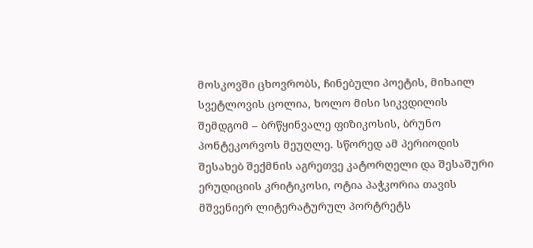მოსკოვში ცხოვრობს, ჩინებული პოეტის, მიხაილ სვეტლოვის ცოლია, ხოლო მისი სიკვდილის შემდგომ – ბრწყინვალე ფიზიკოსის, ბრუნო პონტეკორვოს მეუღლე. სწორედ ამ პერიოდის შესახებ შექმნის აგრეთვე კატორღელი და შესაშური ერუდიციის კრიტიკოსი, ოტია პაჭკორია თავის მშვენიერ ლიტერატურულ პორტრეტს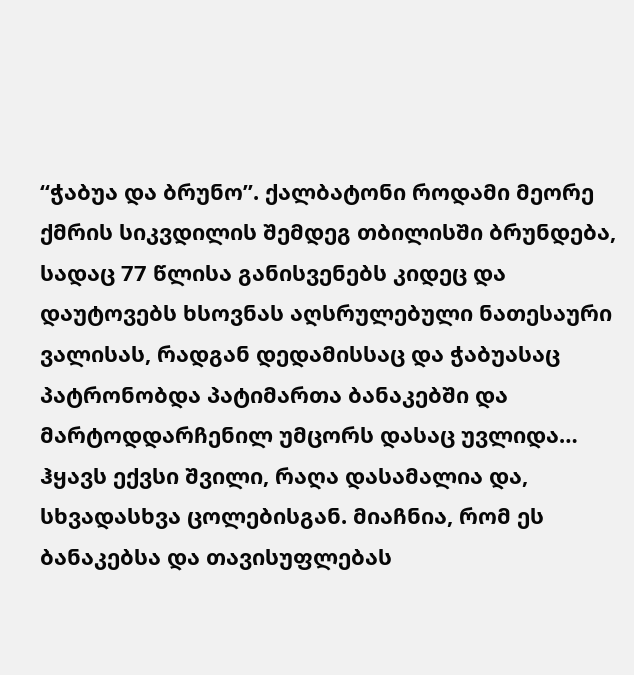“ჭაბუა და ბრუნო”. ქალბატონი როდამი მეორე ქმრის სიკვდილის შემდეგ თბილისში ბრუნდება, სადაც 77 წლისა განისვენებს კიდეც და დაუტოვებს ხსოვნას აღსრულებული ნათესაური ვალისას, რადგან დედამისსაც და ჭაბუასაც პატრონობდა პატიმართა ბანაკებში და მარტოდდარჩენილ უმცორს დასაც უვლიდა…
ჰყავს ექვსი შვილი, რაღა დასამალია და, სხვადასხვა ცოლებისგან. მიაჩნია, რომ ეს ბანაკებსა და თავისუფლებას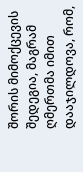შორის მიმოქცევის შედეგია, მაგრამ ღმერთმა იმით დააჯილდოვა, რომ,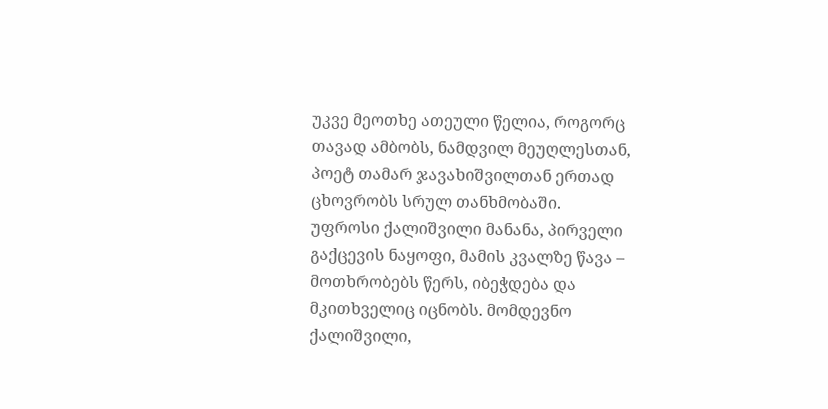უკვე მეოთხე ათეული წელია, როგორც თავად ამბობს, ნამდვილ მეუღლესთან, პოეტ თამარ ჯავახიშვილთან ერთად ცხოვრობს სრულ თანხმობაში.
უფროსი ქალიშვილი მანანა, პირველი გაქცევის ნაყოფი, მამის კვალზე წავა – მოთხრობებს წერს, იბეჭდება და მკითხველიც იცნობს. მომდევნო ქალიშვილი,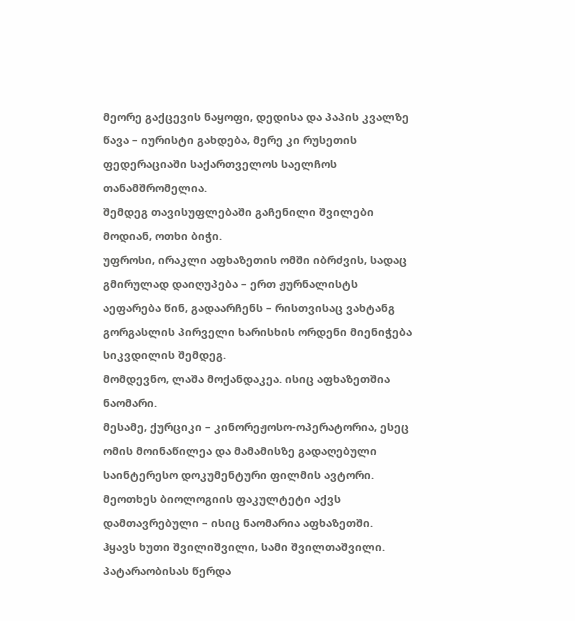მეორე გაქცევის ნაყოფი, დედისა და პაპის კვალზე წავა – იურისტი გახდება, მერე კი რუსეთის ფედერაციაში საქართველოს საელჩოს თანამშრომელია.
შემდეგ თავისუფლებაში გაჩენილი შვილები მოდიან, ოთხი ბიჭი.
უფროსი, ირაკლი აფხაზეთის ომში იბრძვის, სადაც გმირულად დაიღუპება – ერთ ჟურნალისტს აეფარება წინ, გადაარჩენს – რისთვისაც ვახტანგ გორგასლის პირველი ხარისხის ორდენი მიენიჭება სიკვდილის შემდეგ.
მომდევნო, ლაშა მოქანდაკეა. ისიც აფხაზეთშია ნაომარი.
მესამე, ქურციკი – კინორეჟოსო-ოპერატორია, ესეც ომის მოინაწილეა და მამამისზე გადაღებული საინტერესო დოკუმენტური ფილმის ავტორი.
მეოთხეს ბიოლოგიის ფაკულტეტი აქვს დამთავრებული – ისიც ნაომარია აფხაზეთში.
ჰყავს ხუთი შვილიშვილი, სამი შვილთაშვილი.
პატარაობისას წერდა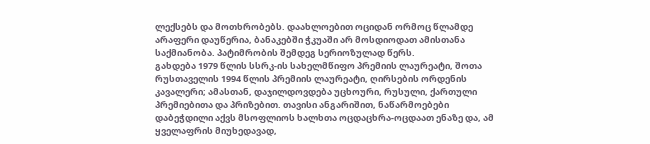ლექსებს და მოთხრობებს. დაახლოებით ოციდან ორმოც წლამდე არაფერი დაუწერია, ბანაკებში ჭკუაში არ მოსდიოდათ ამისთანა საქმიანობა. პატიმრობის შემდეგ სერიოზულად წერს.
გახდება 1979 წლის სსრკ-ის სახელმწიფო პრემიის ლაურეატი, შოთა რუსთაველის 1994 წლის პრემიის ლაურეატი, ღირსების ორდენის კავალერი; ამასთან, დაჯილდოვდება უცხოური, რუსული, ქართული პრემიებითა და პრიზებით. თავისი ანგარიშით, ნაწარმოებები დაბეჭდილი აქვს მსოფლიოს ხალხთა ოცდაცხრა-ოცდაათ ენაზე და, ამ ყველაფრის მიუხედავად,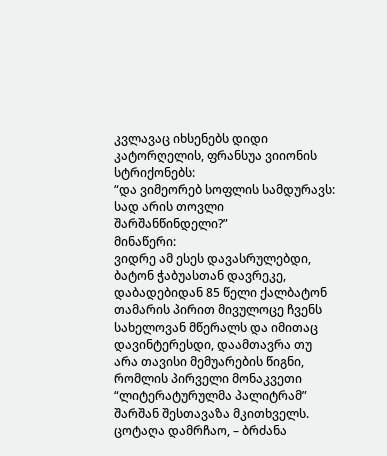კვლავაც იხსენებს დიდი კატორღელის, ფრანსუა ვიიონის სტრიქონებს:
“და ვიმეორებ სოფლის სამდურავს:
სად არის თოვლი შარშანწინდელი?”
მინაწერი:
ვიდრე ამ ესეს დავასრულებდი, ბატონ ჭაბუასთან დავრეკე, დაბადებიდან 85 წელი ქალბატონ თამარის პირით მივულოცე ჩვენს სახელოვან მწერალს და იმითაც დავინტერესდი, დაამთავრა თუ არა თავისი მემუარების წიგნი, რომლის პირველი მონაკვეთი “ლიტერატურულმა პალიტრამ” შარშან შესთავაზა მკითხველს.
ცოტაღა დამრჩაო, – ბრძანა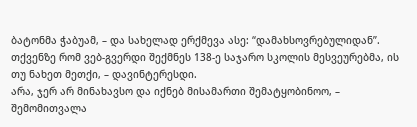ბატონმა ჭაბუამ, – და სახელად ერქმევა ასე: “დამახსოვრებულიდან”.
თქვენზე რომ ვებ-გვერდი შექმნეს 138-ე საჯარო სკოლის მესვეურებმა, ის თუ ნახეთ მეთქი, – დავინტერესდი.
არა, ჯერ არ მინახავსო და იქნებ მისამართი შემატყობინოო, – შემომითვალა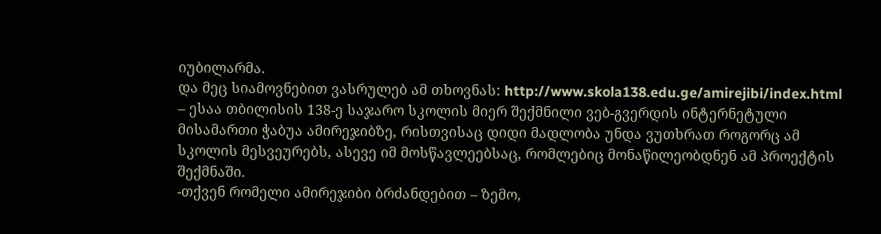იუბილარმა.
და მეც სიამოვნებით ვასრულებ ამ თხოვნას: http://www.skola138.edu.ge/amirejibi/index.html – ესაა თბილისის 138-ე საჯარო სკოლის მიერ შექმნილი ვებ-გვერდის ინტერნეტული მისამართი ჭაბუა ამირეჯიბზე, რისთვისაც დიდი მადლობა უნდა ვუთხრათ როგორც ამ სკოლის მესვეურებს, ასევე იმ მოსწავლეებსაც, რომლებიც მონაწილეობდნენ ამ პროექტის შექმნაში.
-თქვენ რომელი ამირეჯიბი ბრძანდებით – ზემო,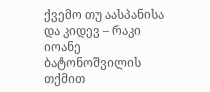ქვემო თუ აასპანისა და კიდევ – რაკი იოანე ბატონოშვილის თქმით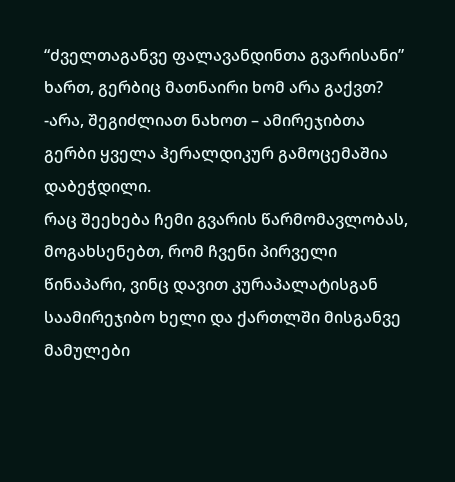“ძველთაგანვე ფალავანდინთა გვარისანი” ხართ, გერბიც მათნაირი ხომ არა გაქვთ?
-არა, შეგიძლიათ ნახოთ – ამირეჯიბთა გერბი ყველა ჰერალდიკურ გამოცემაშია დაბეჭდილი.
რაც შეეხება ჩემი გვარის წარმომავლობას, მოგახსენებთ, რომ ჩვენი პირველი წინაპარი, ვინც დავით კურაპალატისგან საამირეჯიბო ხელი და ქართლში მისგანვე მამულები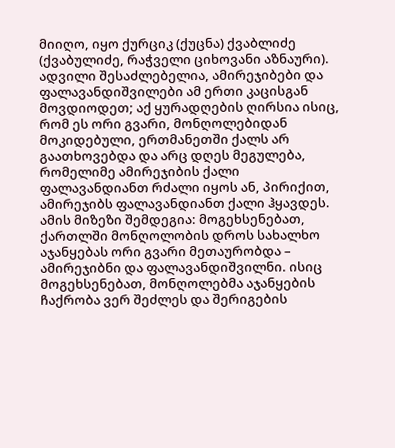მიიღო, იყო ქურციკ (ქუცნა) ქვაბლიძე (ქვაბულიძე, რაჭველი ციხოვანი აზნაური). ადვილი შესაძლებელია, ამირეჯიბები და ფალავანდიშვილები ამ ერთი კაცისგან მოვდიოდეთ; აქ ყურადღების ღირსია ისიც, რომ ეს ორი გვარი, მონღოლებიდან მოკიდებული, ერთმანეთში ქალს არ გაათხოვებდა და არც დღეს მეგულება, რომელიმე ამირეჯიბის ქალი ფალავანდიანთ რძალი იყოს ან, პირიქით, ამირეჯიბს ფალავანდიანთ ქალი ჰყავდეს. ამის მიზეზი შემდეგია: მოგეხსენებათ, ქართლში მონღოლობის დროს სახალხო აჯანყებას ორი გვარი მეთაურობდა – ამირეჯიბნი და ფალავანდიშვილნი. ისიც მოგეხსენებათ, მონღოლებმა აჯანყების ჩაქრობა ვერ შეძლეს და შერიგების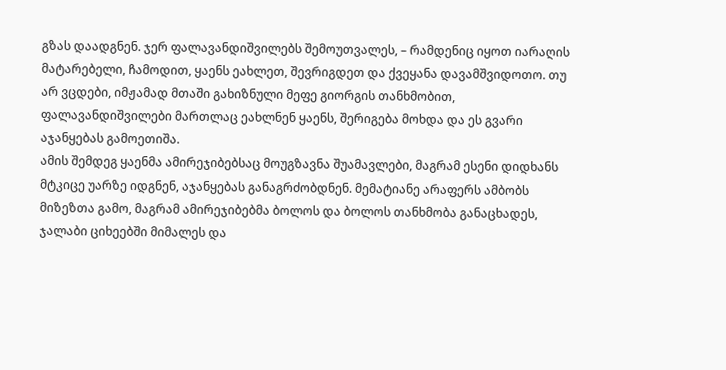გზას დაადგნენ. ჯერ ფალავანდიშვილებს შემოუთვალეს, – რამდენიც იყოთ იარაღის მატარებელი, ჩამოდით, ყაენს ეახლეთ, შევრიგდეთ და ქვეყანა დავამშვიდოთო. თუ არ ვცდები, იმჟამად მთაში გახიზნული მეფე გიორგის თანხმობით, ფალავანდიშვილები მართლაც ეახლნენ ყაენს, შერიგება მოხდა და ეს გვარი აჯანყებას გამოეთიშა.
ამის შემდეგ ყაენმა ამირეჯიბებსაც მოუგზავნა შუამავლები, მაგრამ ესენი დიდხანს მტკიცე უარზე იდგნენ, აჯანყებას განაგრძობდნენ. მემატიანე არაფერს ამბობს მიზეზთა გამო, მაგრამ ამირეჯიბებმა ბოლოს და ბოლოს თანხმობა განაცხადეს, ჯალაბი ციხეებში მიმალეს და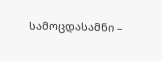სამოცდასამნი –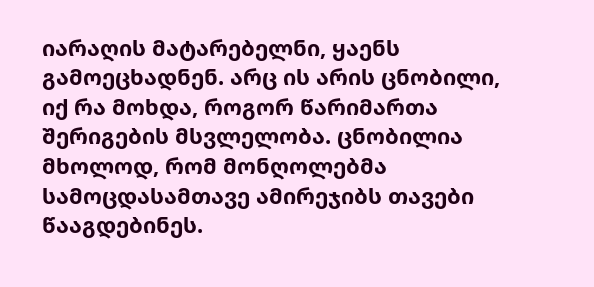იარაღის მატარებელნი, ყაენს გამოეცხადნენ. არც ის არის ცნობილი, იქ რა მოხდა, როგორ წარიმართა შერიგების მსვლელობა. ცნობილია მხოლოდ, რომ მონღოლებმა სამოცდასამთავე ამირეჯიბს თავები წააგდებინეს.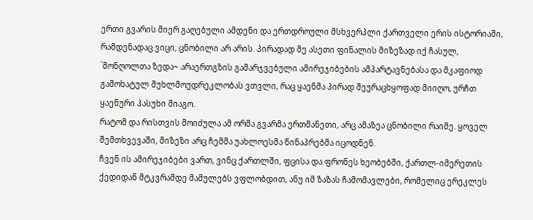ერთი გვარის მიერ გაღებული ამდენი და ერთდროული მსხვერპლი ქართველი ერის ისტორიაში, რამდენადაც ვიცი, ცნობილი არ არის. პირადად მე ასეთი ფინალის მიზეზად იქ ჩასულ, `მონღოლთა ზედა~ არაერთგზის გამარჯვებული ამირეჯიბების ამპარტავნებასა და მკაფიოდ გამოხატულ მუხლმოუდრეკლობას ვთვლი, რაც ყაენმა პირად შეურაცხყოფად მიიღო, ურჩთ ყაენური პასუხი მიაგო.
რატომ და რისთვის მოიძულა ამ ორმა გვარმა ერთმანეთი, არც ამაზეა ცნობილი რაიმე. ყოველ შემთხვევაში, მიზეზი არც ჩემმა უახლოესმა წინაპრებმა იცოდნენ.
ჩვენ ის ამირეჯიბები ვართ, ვინც ქართლში, ფცისა და ფრონეს ხეობებში, ქართლ-იმერეთის ქედიდან მტკვრამდე მამულებს ვფლობდით, ანუ იმ ზაზას ჩამომავლები, რომელიც ერეკლეს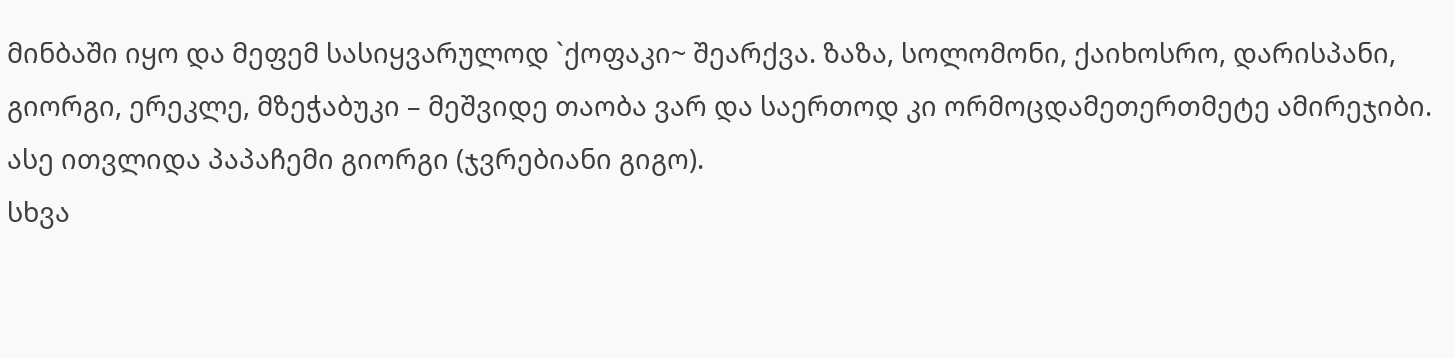მინბაში იყო და მეფემ სასიყვარულოდ `ქოფაკი~ შეარქვა. ზაზა, სოლომონი, ქაიხოსრო, დარისპანი, გიორგი, ერეკლე, მზეჭაბუკი – მეშვიდე თაობა ვარ და საერთოდ კი ორმოცდამეთერთმეტე ამირეჯიბი. ასე ითვლიდა პაპაჩემი გიორგი (ჯვრებიანი გიგო).
სხვა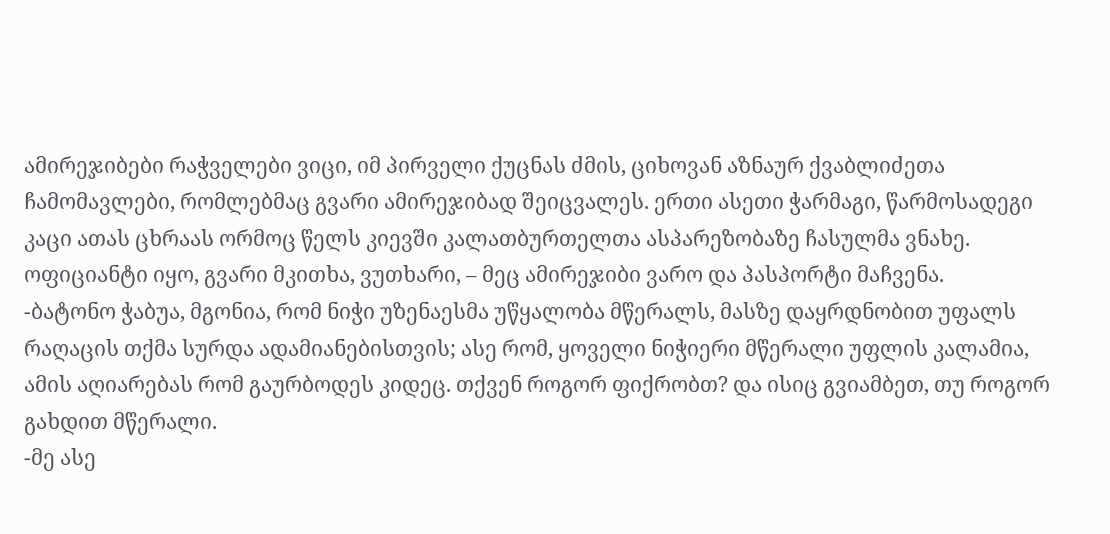ამირეჯიბები რაჭველები ვიცი, იმ პირველი ქუცნას ძმის, ციხოვან აზნაურ ქვაბლიძეთა ჩამომავლები, რომლებმაც გვარი ამირეჯიბად შეიცვალეს. ერთი ასეთი ჭარმაგი, წარმოსადეგი კაცი ათას ცხრაას ორმოც წელს კიევში კალათბურთელთა ასპარეზობაზე ჩასულმა ვნახე. ოფიციანტი იყო, გვარი მკითხა, ვუთხარი, – მეც ამირეჯიბი ვარო და პასპორტი მაჩვენა.
-ბატონო ჭაბუა, მგონია, რომ ნიჭი უზენაესმა უწყალობა მწერალს, მასზე დაყრდნობით უფალს რაღაცის თქმა სურდა ადამიანებისთვის; ასე რომ, ყოველი ნიჭიერი მწერალი უფლის კალამია, ამის აღიარებას რომ გაურბოდეს კიდეც. თქვენ როგორ ფიქრობთ? და ისიც გვიამბეთ, თუ როგორ გახდით მწერალი.
-მე ასე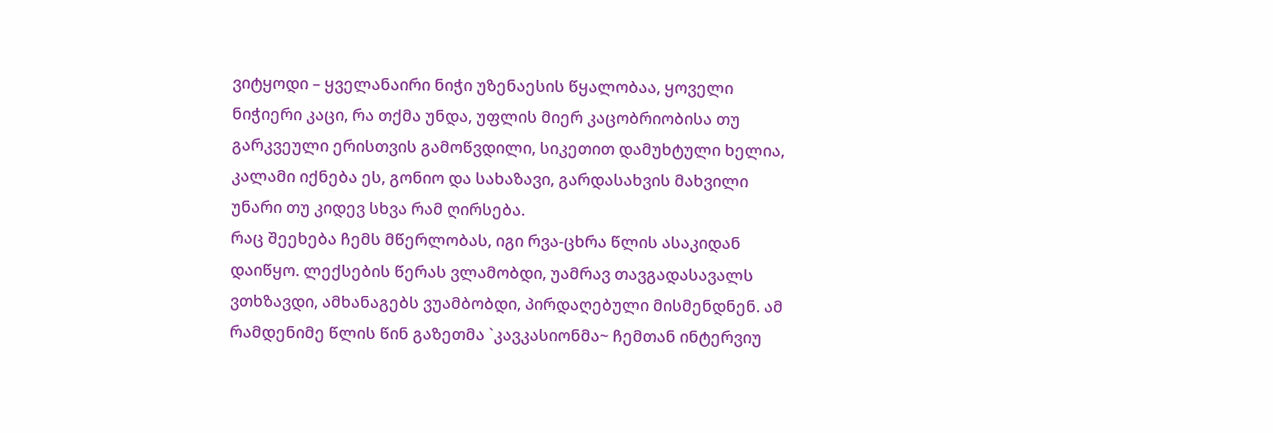ვიტყოდი – ყველანაირი ნიჭი უზენაესის წყალობაა, ყოველი ნიჭიერი კაცი, რა თქმა უნდა, უფლის მიერ კაცობრიობისა თუ გარკვეული ერისთვის გამოწვდილი, სიკეთით დამუხტული ხელია, კალამი იქნება ეს, გონიო და სახაზავი, გარდასახვის მახვილი უნარი თუ კიდევ სხვა რამ ღირსება.
რაც შეეხება ჩემს მწერლობას, იგი რვა-ცხრა წლის ასაკიდან დაიწყო. ლექსების წერას ვლამობდი, უამრავ თავგადასავალს ვთხზავდი, ამხანაგებს ვუამბობდი, პირდაღებული მისმენდნენ. ამ რამდენიმე წლის წინ გაზეთმა `კავკასიონმა~ ჩემთან ინტერვიუ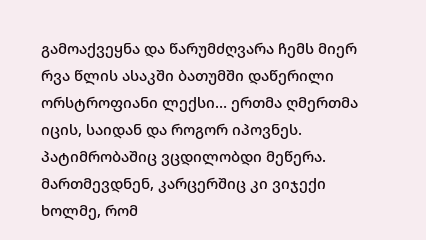გამოაქვეყნა და წარუმძღვარა ჩემს მიერ რვა წლის ასაკში ბათუმში დაწერილი ორსტროფიანი ლექსი… ერთმა ღმერთმა იცის, საიდან და როგორ იპოვნეს.
პატიმრობაშიც ვცდილობდი მეწერა. მართმევდნენ, კარცერშიც კი ვიჯექი ხოლმე, რომ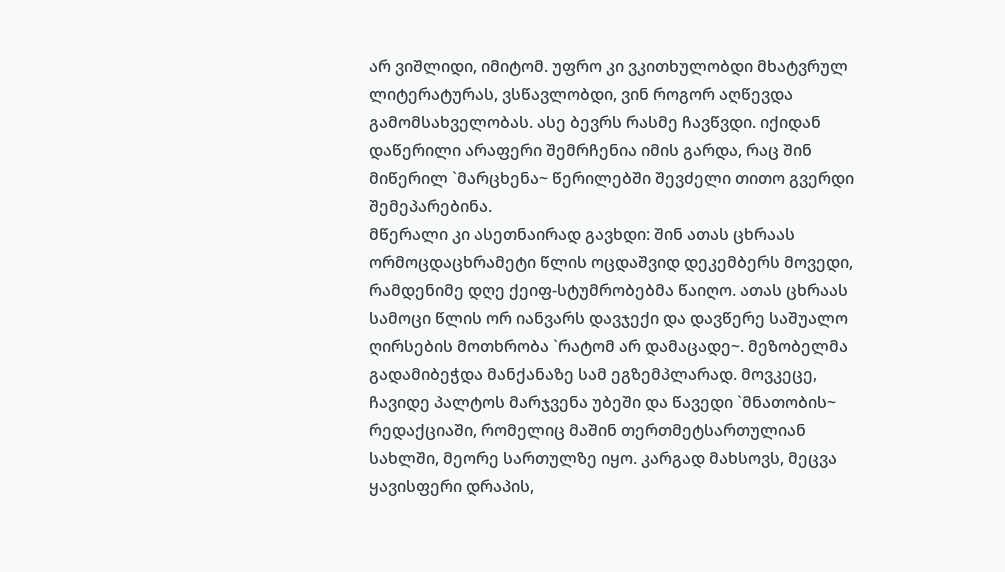არ ვიშლიდი, იმიტომ. უფრო კი ვკითხულობდი მხატვრულ ლიტერატურას, ვსწავლობდი, ვინ როგორ აღწევდა გამომსახველობას. ასე ბევრს რასმე ჩავწვდი. იქიდან დაწერილი არაფერი შემრჩენია იმის გარდა, რაც შინ მიწერილ `მარცხენა~ წერილებში შევძელი თითო გვერდი შემეპარებინა.
მწერალი კი ასეთნაირად გავხდი: შინ ათას ცხრაას ორმოცდაცხრამეტი წლის ოცდაშვიდ დეკემბერს მოვედი, რამდენიმე დღე ქეიფ-სტუმრობებმა წაიღო. ათას ცხრაას სამოცი წლის ორ იანვარს დავჯექი და დავწერე საშუალო ღირსების მოთხრობა `რატომ არ დამაცადე~. მეზობელმა გადამიბეჭდა მანქანაზე სამ ეგზემპლარად. მოვკეცე, ჩავიდე პალტოს მარჯვენა უბეში და წავედი `მნათობის~ რედაქციაში, რომელიც მაშინ თერთმეტსართულიან სახლში, მეორე სართულზე იყო. კარგად მახსოვს, მეცვა ყავისფერი დრაპის,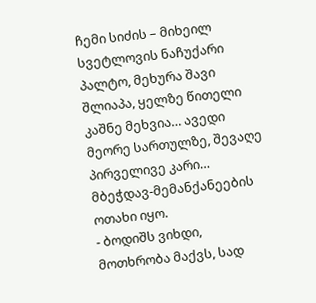ჩემი სიძის – მიხეილ სვეტლოვის ნაჩუქარი პალტო, მეხურა შავი შლიაპა, ყელზე წითელი კაშნე მეხვია… ავედი მეორე სართულზე, შევაღე პირველივე კარი… მბეჭდავ-მემანქანეების ოთახი იყო.
- ბოდიშს ვიხდი, მოთხრობა მაქვს, სად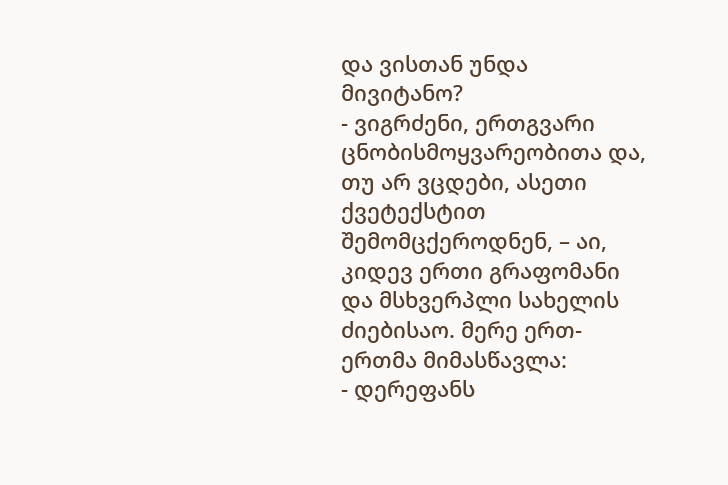და ვისთან უნდა მივიტანო?
- ვიგრძენი, ერთგვარი ცნობისმოყვარეობითა და, თუ არ ვცდები, ასეთი ქვეტექსტით შემომცქეროდნენ, – აი, კიდევ ერთი გრაფომანი და მსხვერპლი სახელის ძიებისაო. მერე ერთ-ერთმა მიმასწავლა:
- დერეფანს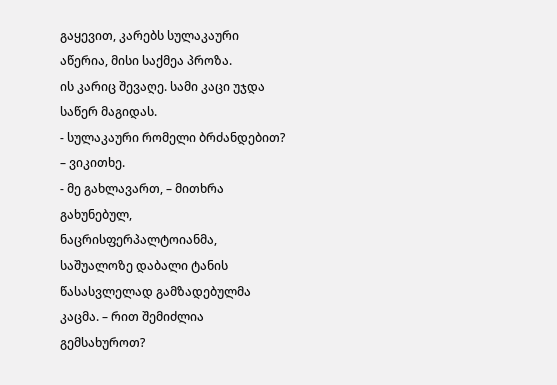გაყევით, კარებს სულაკაური აწერია, მისი საქმეა პროზა.
ის კარიც შევაღე. სამი კაცი უჯდა საწერ მაგიდას.
- სულაკაური რომელი ბრძანდებით? – ვიკითხე.
- მე გახლავართ, – მითხრა გახუნებულ, ნაცრისფერპალტოიანმა, საშუალოზე დაბალი ტანის წასასვლელად გამზადებულმა კაცმა. – რით შემიძლია გემსახუროთ?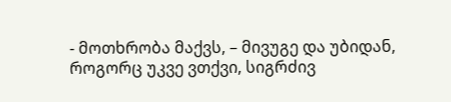- მოთხრობა მაქვს, – მივუგე და უბიდან, როგორც უკვე ვთქვი, სიგრძივ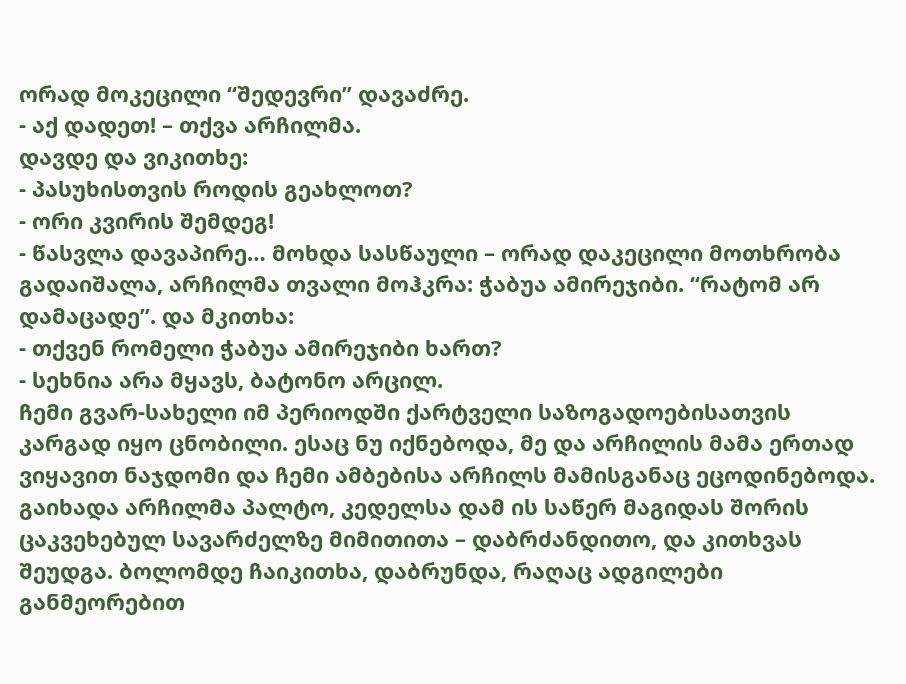ორად მოკეცილი “შედევრი” დავაძრე.
- აქ დადეთ! – თქვა არჩილმა.
დავდე და ვიკითხე:
- პასუხისთვის როდის გეახლოთ?
- ორი კვირის შემდეგ!
- წასვლა დავაპირე… მოხდა სასწაული – ორად დაკეცილი მოთხრობა გადაიშალა, არჩილმა თვალი მოჰკრა: ჭაბუა ამირეჯიბი. “რატომ არ დამაცადე”. და მკითხა:
- თქვენ რომელი ჭაბუა ამირეჯიბი ხართ?
- სეხნია არა მყავს, ბატონო არცილ.
ჩემი გვარ-სახელი იმ პერიოდში ქარტველი საზოგადოებისათვის კარგად იყო ცნობილი. ესაც ნუ იქნებოდა, მე და არჩილის მამა ერთად ვიყავით ნაჯდომი და ჩემი ამბებისა არჩილს მამისგანაც ეცოდინებოდა.
გაიხადა არჩილმა პალტო, კედელსა დამ ის საწერ მაგიდას შორის ცაკვეხებულ სავარძელზე მიმითითა – დაბრძანდითო, და კითხვას შეუდგა. ბოლომდე ჩაიკითხა, დაბრუნდა, რაღაც ადგილები განმეორებით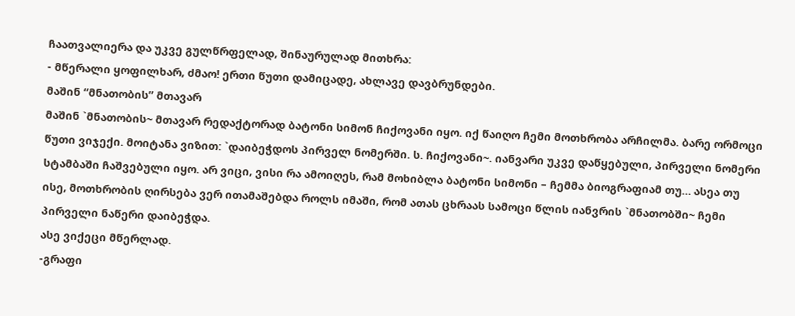ჩაათვალიერა და უკვე გულწრფელად, შინაურულად მითხრა:
- მწერალი ყოფილხარ, ძმაო! ერთი წუთი დამიცადე, ახლავე დავბრუნდები.
მაშინ “მნათობის” მთავარ
მაშინ `მნათობის~ მთავარ რედაქტორად ბატონი სიმონ ჩიქოვანი იყო. იქ წაიღო ჩემი მოთხრობა არჩილმა. ბარე ორმოცი წუთი ვიჯექი. მოიტანა ვიზით: `დაიბეჭდოს პირველ ნომერში. ს. ჩიქოვანი~. იანვარი უკვე დაწყებული, პირველი ნომერი სტამბაში ჩაშვებული იყო. არ ვიცი, ვისი რა ამოიღეს, რამ მოხიბლა ბატონი სიმონი – ჩემმა ბიოგრაფიამ თუ… ასეა თუ ისე, მოთხრობის ღირსება ვერ ითამაშებდა როლს იმაში, რომ ათას ცხრაას სამოცი წლის იანვრის `მნათობში~ ჩემი პირველი ნაწერი დაიბეჭდა.
ასე ვიქეცი მწერლად.
-გრაფი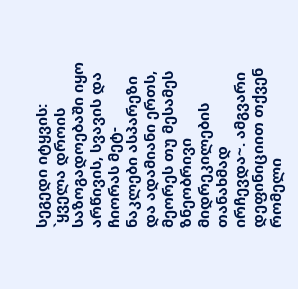სეგედი იტყვის: `ყველა დროის საზოგადოებაში იყო არწივის, სვავის და ჩიორას მეტ-ნაკლები ასპარეზი და ადამიანი ერთს, მეორეს თუ მესამეს ზნეობრივი მიდრეკილების თანახმად ირჩევდა~. ამგვარი დეფინიციით თქვენ რომელი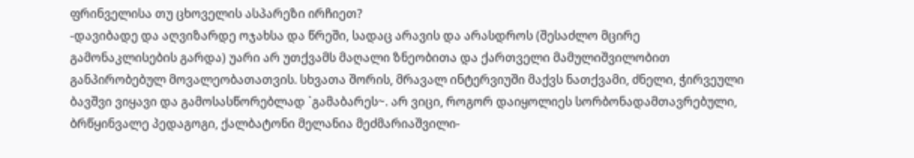ფრინველისა თუ ცხოველის ასპარეზი ირჩიეთ?
-დავიბადე და აღვიზარდე ოჯახსა და წრეში, სადაც არავის და არასდროს (შესაძლო მცირე გამონაკლისების გარდა) უარი არ უთქვამს მაღალი ზნეობითა და ქართველი მამულიშვილობით განპირობებულ მოვალეობათათვის. სხვათა შორის, მრავალ ინტერვიუში მაქვს ნათქვამი, ძნელი, ჭირვეული ბავშვი ვიყავი და გამოსასწორებლად `გამაბარეს~. არ ვიცი, როგორ დაიყოლიეს სორბონადამთავრებული, ბრწყინვალე პედაგოგი, ქალბატონი მელანია მეძმარიაშვილი-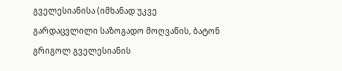გველესიანისა (იმხანად უკვე გარდაცვლილი საზოგადო მოღვაწის, ბატონ გრიგოლ გველესიანის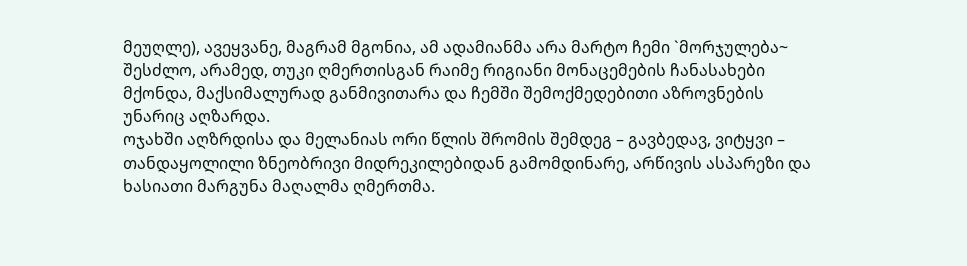მეუღლე), ავეყვანე, მაგრამ მგონია, ამ ადამიანმა არა მარტო ჩემი `მორჯულება~ შესძლო, არამედ, თუკი ღმერთისგან რაიმე რიგიანი მონაცემების ჩანასახები მქონდა, მაქსიმალურად განმივითარა და ჩემში შემოქმედებითი აზროვნების უნარიც აღზარდა.
ოჯახში აღზრდისა და მელანიას ორი წლის შრომის შემდეგ – გავბედავ, ვიტყვი – თანდაყოლილი ზნეობრივი მიდრეკილებიდან გამომდინარე, არწივის ასპარეზი და ხასიათი მარგუნა მაღალმა ღმერთმა.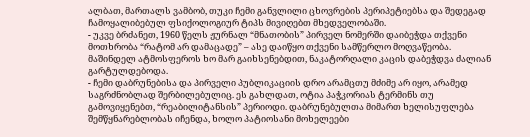ალბათ, მართალს ვამბობ, თუკი ჩემი განვლილი ცხოვრების პერიპეტიებსა და შედეგად ჩამოყალიბებულ ფსიქოლოგიურ ტიპს მივიღებთ მხედველობაში.
- უკვე ბრძანეთ, 1960 წელს ჟურნალ “მნათობის” პირველ ნომერში დაიბეჭდა თქვენი მოთხრობა “რატომ არ დამაცადე” – ასე დაიწყო თქვენი სამწერლო მოღვაწეობა. მაშინდელ ატმოსფეროს ხო მარ გაიხსენებდით, ნაკატორღალი კაცის დაბეჭდვა ძალიან გარტულდებოდა.
- ჩემი დაბრუნებისა და პირველი პუბლიკაციის დრო არამცთუ მძიმე არ იყო, არამედ საგრძნობლად შერბილებულიც. ეს გახლდათ, ოტია პაჭკორიას ტერმინს თუ გამოვიყენებთ, “რეაბილიტანსის” პერიოდი. დაბრუნებულთა მიმართ ხელისუფლება შემწყნარებლობას იჩენდა, ხოლო პატიოსანი მოხელეები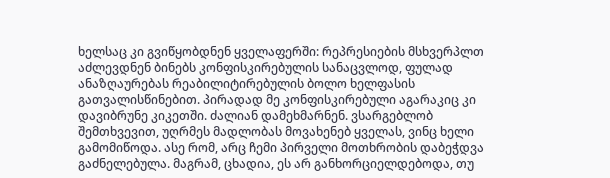ხელსაც კი გვიწყობდნენ ყველაფერში: რეპრესიების მსხვერპლთ აძლევდნენ ბინებს კონფისკირებულის სანაცვლოდ, ფულად ანაზღაურებას რეაბილიტირებულის ბოლო ხელფასის გათვალისწინებით. პირადად მე კონფისკირებული აგარაკიც კი დავიბრუნე კიკეთში. ძალიან დამეხმარნენ. ვსარგებლობ შემთხვევით, უღრმეს მადლობას მოვახენებ ყველას, ვინც ხელი გამომიწოდა. ასე რომ, არც ჩემი პირველი მოთხრობის დაბეჭდვა გაძნელებულა. მაგრამ, ცხადია, ეს არ განხორციელდებოდა, თუ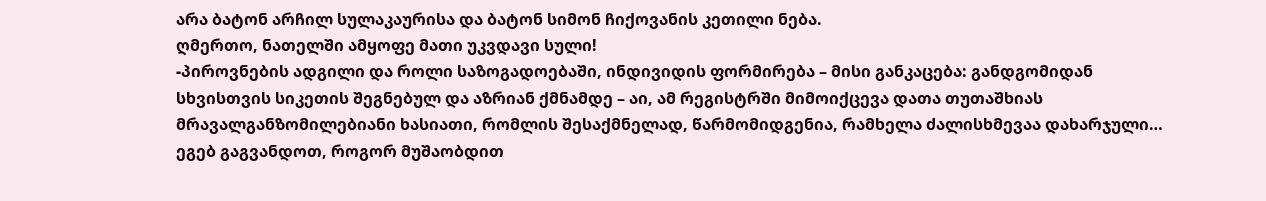არა ბატონ არჩილ სულაკაურისა და ბატონ სიმონ ჩიქოვანის კეთილი ნება.
ღმერთო, ნათელში ამყოფე მათი უკვდავი სული!
-პიროვნების ადგილი და როლი საზოგადოებაში, ინდივიდის ფორმირება – მისი განკაცება: განდგომიდან სხვისთვის სიკეთის შეგნებულ და აზრიან ქმნამდე – აი, ამ რეგისტრში მიმოიქცევა დათა თუთაშხიას მრავალგანზომილებიანი ხასიათი, რომლის შესაქმნელად, წარმომიდგენია, რამხელა ძალისხმევაა დახარჯული… ეგებ გაგვანდოთ, როგორ მუშაობდით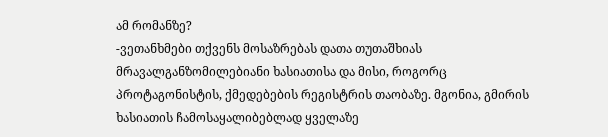ამ რომანზე?
-ვეთანხმები თქვენს მოსაზრებას დათა თუთაშხიას მრავალგანზომილებიანი ხასიათისა და მისი, როგორც პროტაგონისტის, ქმედებების რეგისტრის თაობაზე. მგონია, გმირის ხასიათის ჩამოსაყალიბებლად ყველაზე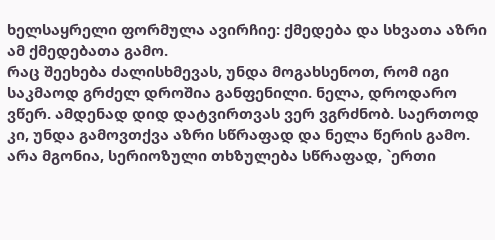ხელსაყრელი ფორმულა ავირჩიე: ქმედება და სხვათა აზრი ამ ქმედებათა გამო.
რაც შეეხება ძალისხმევას, უნდა მოგახსენოთ, რომ იგი საკმაოდ გრძელ დროშია განფენილი. ნელა, დროდარო ვწერ. ამდენად დიდ დატვირთვას ვერ ვგრძნობ. საერთოდ კი, უნდა გამოვთქვა აზრი სწრაფად და ნელა წერის გამო. არა მგონია, სერიოზული თხზულება სწრაფად, `ერთი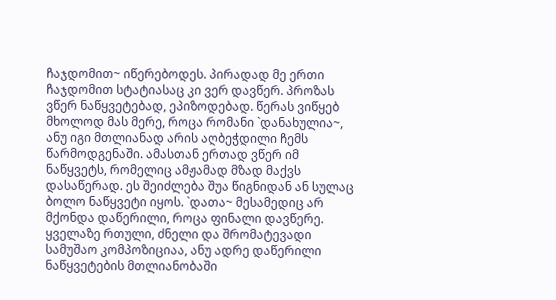ჩაჯდომით~ იწერებოდეს. პირადად მე ერთი ჩაჯდომით სტატიასაც კი ვერ დავწერ. პროზას ვწერ ნაწყვეტებად, ეპიზოდებად. წერას ვიწყებ მხოლოდ მას მერე, როცა რომანი `დანახულია~, ანუ იგი მთლიანად არის აღბეჭდილი ჩემს წარმოდგენაში. ამასთან ერთად ვწერ იმ ნაწყვეტს, რომელიც ამჟამად მზად მაქვს დასაწერად. ეს შეიძლება შუა წიგნიდან ან სულაც ბოლო ნაწყვეტი იყოს. `დათა~ მესამედიც არ მქონდა დაწერილი, როცა ფინალი დავწერე. ყველაზე რთული, ძნელი და შრომატევადი სამუშაო კომპოზიციაა, ანუ ადრე დაწერილი ნაწყვეტების მთლიანობაში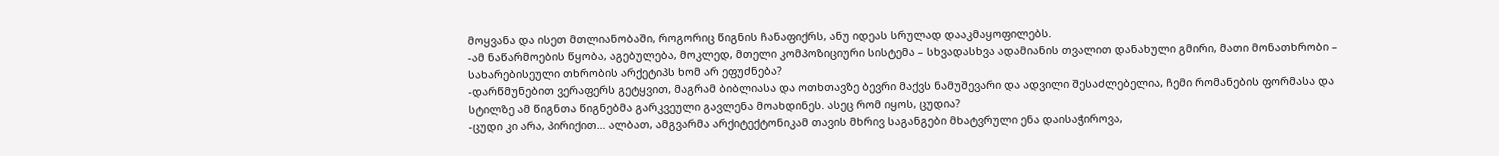მოყვანა და ისეთ მთლიანობაში, როგორიც წიგნის ჩანაფიქრს, ანუ იდეას სრულად დააკმაყოფილებს.
-ამ ნაწარმოების წყობა, აგებულება, მოკლედ, მთელი კომპოზიციური სისტემა – სხვადასხვა ადამიანის თვალით დანახული გმირი, მათი მონათხრობი – სახარებისეული თხრობის არქეტიპს ხომ არ ეფუძნება?
-დარწმუნებით ვერაფერს გეტყვით, მაგრამ ბიბლიასა და ოთხთავზე ბევრი მაქვს ნამუშევარი და ადვილი შესაძლებელია, ჩემი რომანების ფორმასა და სტილზე ამ წიგნთა წიგნებმა გარკვეული გავლენა მოახდინეს. ასეც რომ იყოს, ცუდია?
-ცუდი კი არა, პირიქით… ალბათ, ამგვარმა არქიტექტონიკამ თავის მხრივ საგანგები მხატვრული ენა დაისაჭიროვა,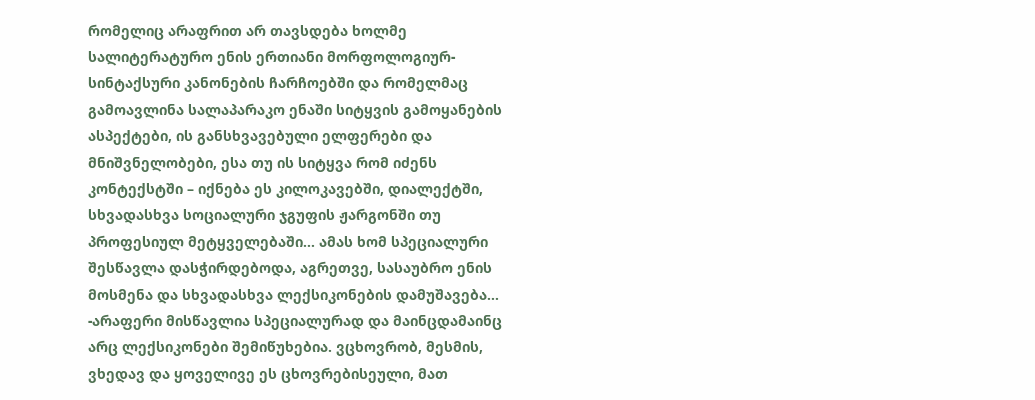რომელიც არაფრით არ თავსდება ხოლმე სალიტერატურო ენის ერთიანი მორფოლოგიურ-სინტაქსური კანონების ჩარჩოებში და რომელმაც გამოავლინა სალაპარაკო ენაში სიტყვის გამოყანების ასპექტები, ის განსხვავებული ელფერები და მნიშვნელობები, ესა თუ ის სიტყვა რომ იძენს კონტექსტში – იქნება ეს კილოკავებში, დიალექტში, სხვადასხვა სოციალური ჯგუფის ჟარგონში თუ პროფესიულ მეტყველებაში… ამას ხომ სპეციალური შესწავლა დასჭირდებოდა, აგრეთვე, სასაუბრო ენის მოსმენა და სხვადასხვა ლექსიკონების დამუშავება…
-არაფერი მისწავლია სპეციალურად და მაინცდამაინც არც ლექსიკონები შემიწუხებია. ვცხოვრობ, მესმის, ვხედავ და ყოველივე ეს ცხოვრებისეული, მათ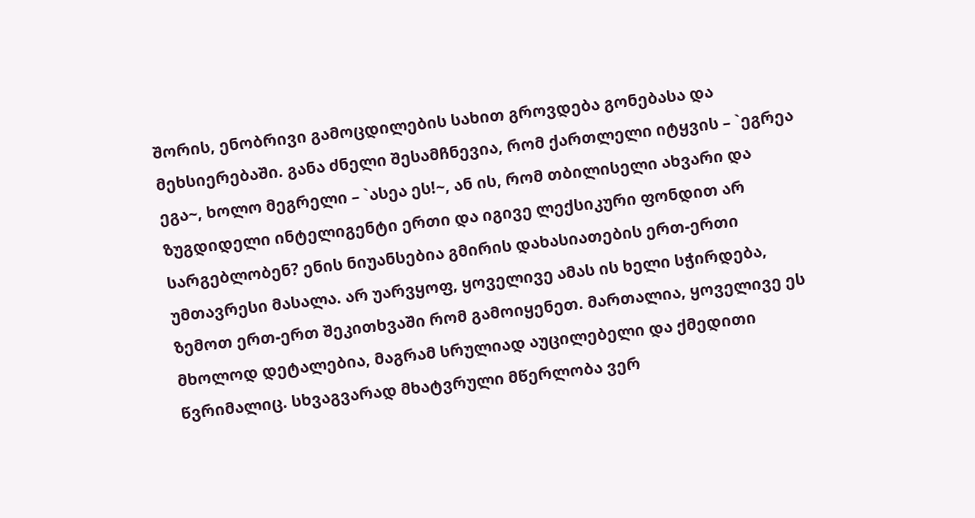შორის, ენობრივი გამოცდილების სახით გროვდება გონებასა და მეხსიერებაში. განა ძნელი შესამჩნევია, რომ ქართლელი იტყვის – `ეგრეა ეგა~, ხოლო მეგრელი – `ასეა ეს!~, ან ის, რომ თბილისელი ახვარი და ზუგდიდელი ინტელიგენტი ერთი და იგივე ლექსიკური ფონდით არ სარგებლობენ? ენის ნიუანსებია გმირის დახასიათების ერთ-ერთი უმთავრესი მასალა. არ უარვყოფ, ყოველივე ამას ის ხელი სჭირდება, ზემოთ ერთ-ერთ შეკითხვაში რომ გამოიყენეთ. მართალია, ყოველივე ეს მხოლოდ დეტალებია, მაგრამ სრულიად აუცილებელი და ქმედითი წვრიმალიც. სხვაგვარად მხატვრული მწერლობა ვერ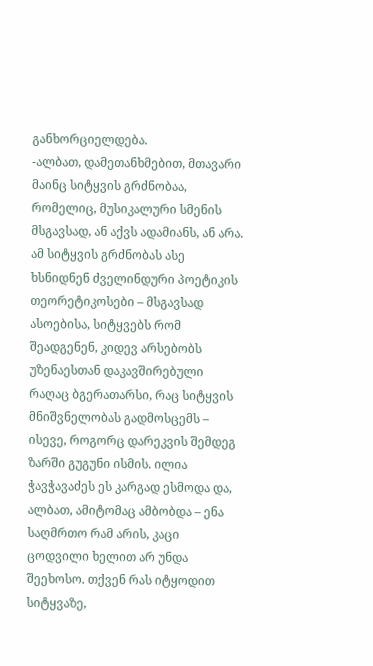განხორციელდება.
-ალბათ, დამეთანხმებით, მთავარი მაინც სიტყვის გრძნობაა, რომელიც, მუსიკალური სმენის მსგავსად, ან აქვს ადამიანს, ან არა. ამ სიტყვის გრძნობას ასე ხსნიდნენ ძველინდური პოეტიკის თეორეტიკოსები – მსგავსად ასოებისა, სიტყვებს რომ შეადგენენ, კიდევ არსებობს უზენაესთან დაკავშირებული რაღაც ბგერათარსი, რაც სიტყვის მნიშვნელობას გადმოსცემს – ისევე, როგორც დარეკვის შემდეგ ზარში გუგუნი ისმის. ილია ჭავჭავაძეს ეს კარგად ესმოდა და, ალბათ, ამიტომაც ამბობდა – ენა საღმრთო რამ არის, კაცი ცოდვილი ხელით არ უნდა შეეხოსო. თქვენ რას იტყოდით სიტყვაზე,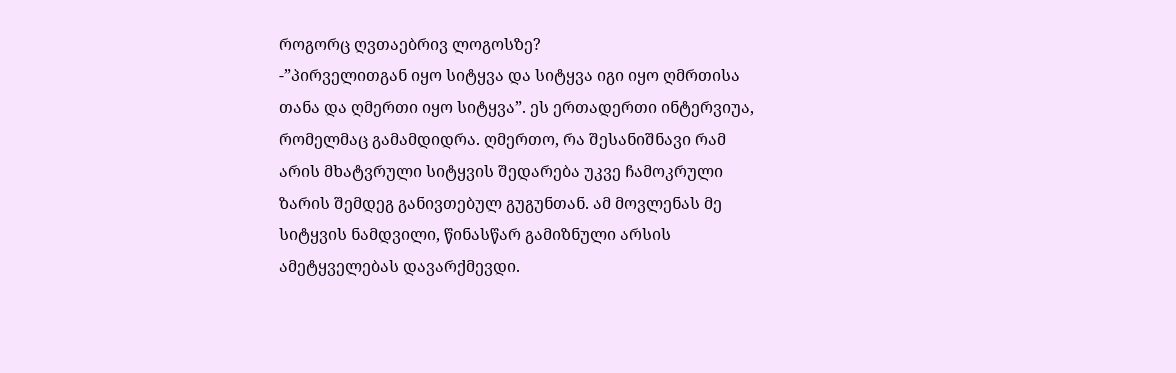როგორც ღვთაებრივ ლოგოსზე?
-”პირველითგან იყო სიტყვა და სიტყვა იგი იყო ღმრთისა თანა და ღმერთი იყო სიტყვა”. ეს ერთადერთი ინტერვიუა, რომელმაც გამამდიდრა. ღმერთო, რა შესანიშნავი რამ არის მხატვრული სიტყვის შედარება უკვე ჩამოკრული ზარის შემდეგ განივთებულ გუგუნთან. ამ მოვლენას მე სიტყვის ნამდვილი, წინასწარ გამიზნული არსის ამეტყველებას დავარქმევდი.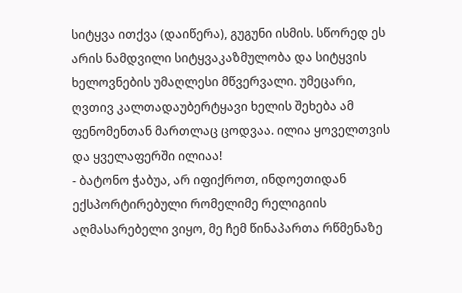სიტყვა ითქვა (დაიწერა), გუგუნი ისმის. სწორედ ეს არის ნამდვილი სიტყვაკაზმულობა და სიტყვის ხელოვნების უმაღლესი მწვერვალი. უმეცარი, ღვთივ კალთადაუბერტყავი ხელის შეხება ამ ფენომენთან მართლაც ცოდვაა. ილია ყოველთვის და ყველაფერში ილიაა!
- ბატონო ჭაბუა, არ იფიქროთ, ინდოეთიდან ექსპორტირებული რომელიმე რელიგიის აღმასარებელი ვიყო, მე ჩემ წინაპართა რწმენაზე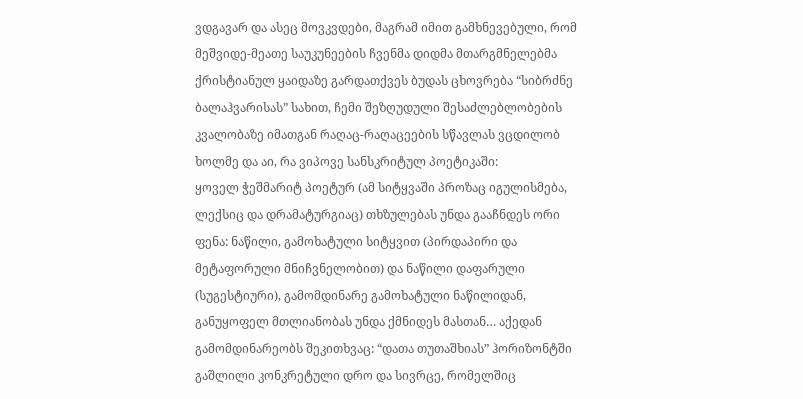ვდგავარ და ასეც მოვკვდები, მაგრამ იმით გამხნევებული, რომ მეშვიდე-მეათე საუკუნეების ჩვენმა დიდმა მთარგმნელებმა ქრისტიანულ ყაიდაზე გარდათქვეს ბუდას ცხოვრება “სიბრძნე ბალაჰვარისას” სახით, ჩემი შეზღუდული შესაძლებლობების კვალობაზე იმათგან რაღაც-რაღაცეების სწავლას ვცდილობ ხოლმე და აი, რა ვიპოვე სანსკრიტულ პოეტიკაში:
ყოველ ჭეშმარიტ პოეტურ (ამ სიტყვაში პროზაც იგულისმება, ლექსიც და დრამატურგიაც) თხზულებას უნდა გააჩნდეს ორი ფენა: ნაწილი, გამოხატული სიტყვით (პირდაპირი და მეტაფორული მნიჩვნელობით) და ნაწილი დაფარული (სუგესტიური), გამომდინარე გამოხატული ნაწილიდან, განუყოფელ მთლიანობას უნდა ქმნიდეს მასთან… აქედან გამომდინარეობს შეკითხვაც: “დათა თუთაშხიას” ჰორიზონტში გაშლილი კონკრეტული დრო და სივრცე, რომელშიც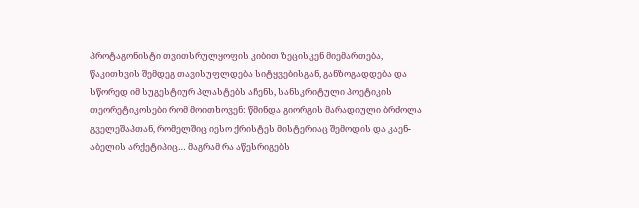პროტაგონისტი თვითსრულყოფის კიბით ზეცისკენ მიემართება, წაკითხვის შემდეგ თავისუფლდება სიტყვებისგან, განზოგადდება და სწორედ იმ სუგესტიურ პლასტებს აჩენს, სანსკრიტული პოეტიკის თეორეტიკოსები რომ მოითხოვენ: წმინდა გიორგის მარადიული ბრძოლა გველეშაპთან, რომელშიც იესო ქრისტეს მისტერიაც შემოდის და კაენ-აბელის არქეტიპიც… მაგრამ რა აწესრიგებს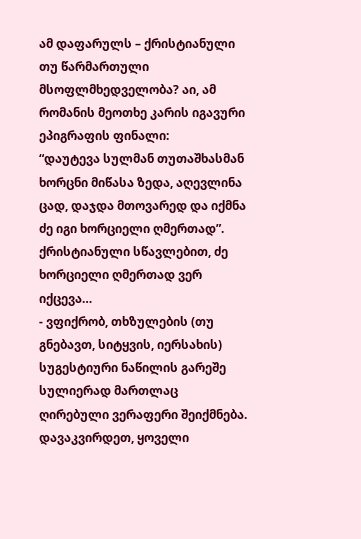ამ დაფარულს – ქრისტიანული თუ წარმართული მსოფლმხედველობა? აი, ამ რომანის მეოთხე კარის იგავური ეპიგრაფის ფინალი:
“დაუტევა სულმან თუთაშხასმან ხორცნი მიწასა ზედა, აღევლინა ცად, დაჯდა მთოვარედ და იქმნა ძე იგი ხორციელი ღმერთად”. ქრისტიანული სწავლებით, ძე ხორციელი ღმერთად ვერ იქცევა…
- ვფიქრობ, თხზულების (თუ გნებავთ, სიტყვის, იერსახის) სუგესტიური ნაწილის გარეშე სულიერად მართლაც ღირებული ვერაფერი შეიქმნება. დავაკვირდეთ, ყოველი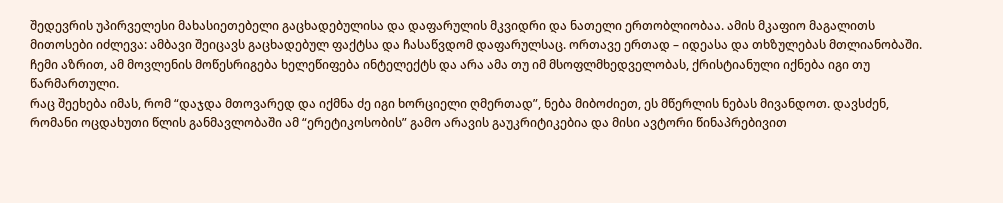შედევრის უპირველესი მახასიეთებელი გაცხადებულისა და დაფარულის მკვიდრი და ნათელი ერთობლიობაა. ამის მკაფიო მაგალითს მითოსები იძლევა: ამბავი შეიცავს გაცხადებულ ფაქტსა და ჩასაწვდომ დაფარულსაც. ორთავე ერთად – იდეასა და თხზულებას მთლიანობაში. ჩემი აზრით, ამ მოვლენის მოწესრიგება ხელეწიფება ინტელექტს და არა ამა თუ იმ მსოფლმხედველობას, ქრისტიანული იქნება იგი თუ წარმართული.
რაც შეეხება იმას, რომ “დაჯდა მთოვარედ და იქმნა ძე იგი ხორციელი ღმერთად”, ნება მიბოძიეთ, ეს მწერლის ნებას მივანდოთ. დავსძენ, რომანი ოცდახუთი წლის განმავლობაში ამ “ერეტიკოსობის” გამო არავის გაუკრიტიკებია და მისი ავტორი წინაპრებივით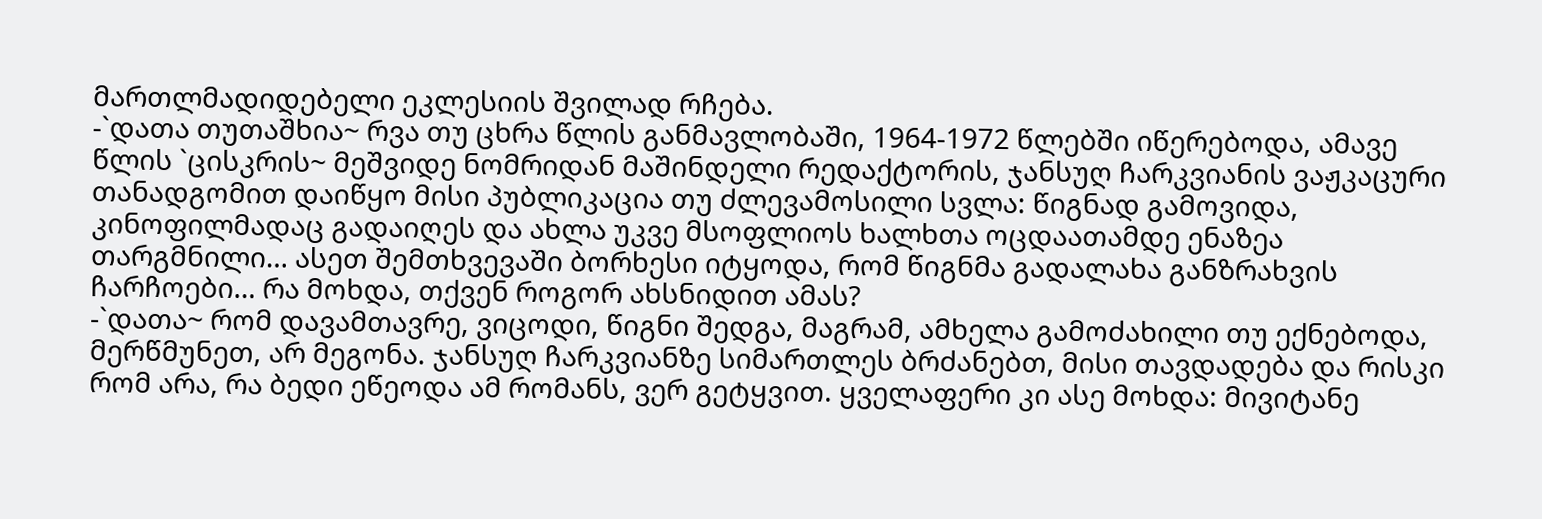მართლმადიდებელი ეკლესიის შვილად რჩება.
-`დათა თუთაშხია~ რვა თუ ცხრა წლის განმავლობაში, 1964-1972 წლებში იწერებოდა, ამავე წლის `ცისკრის~ მეშვიდე ნომრიდან მაშინდელი რედაქტორის, ჯანსუღ ჩარკვიანის ვაჟკაცური თანადგომით დაიწყო მისი პუბლიკაცია თუ ძლევამოსილი სვლა: წიგნად გამოვიდა, კინოფილმადაც გადაიღეს და ახლა უკვე მსოფლიოს ხალხთა ოცდაათამდე ენაზეა თარგმნილი… ასეთ შემთხვევაში ბორხესი იტყოდა, რომ წიგნმა გადალახა განზრახვის ჩარჩოები… რა მოხდა, თქვენ როგორ ახსნიდით ამას?
-`დათა~ რომ დავამთავრე, ვიცოდი, წიგნი შედგა, მაგრამ, ამხელა გამოძახილი თუ ექნებოდა, მერწმუნეთ, არ მეგონა. ჯანსუღ ჩარკვიანზე სიმართლეს ბრძანებთ, მისი თავდადება და რისკი რომ არა, რა ბედი ეწეოდა ამ რომანს, ვერ გეტყვით. ყველაფერი კი ასე მოხდა: მივიტანე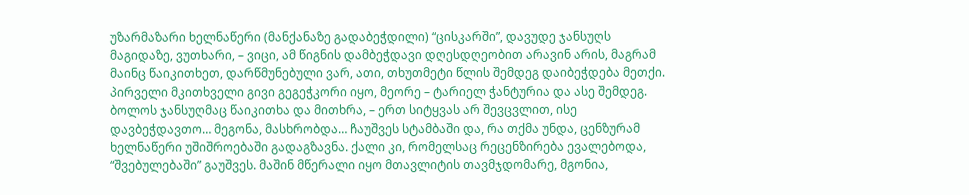უზარმაზარი ხელნაწერი (მანქანაზე გადაბეჭდილი) “ცისკარში”, დავუდე ჯანსუღს მაგიდაზე, ვუთხარი, – ვიცი, ამ წიგნის დამბეჭდავი დღესდღეობით არავინ არის, მაგრამ მაინც წაიკითხეთ, დარწმუნებული ვარ, ათი, თხუთმეტი წლის შემდეგ დაიბეჭდება მეთქი. პირველი მკითხველი გივი გეგეჭკორი იყო, მეორე – ტარიელ ჭანტურია და ასე შემდეგ. ბოლოს ჯანსუღმაც წაიკითხა და მითხრა, – ერთ სიტყვას არ შევცვლით, ისე დავბეჭდავთო… მეგონა, მასხრობდა… ჩაუშვეს სტამბაში და, რა თქმა უნდა, ცენზურამ ხელნაწერი უშიშროებაში გადაგზავნა. ქალი კი, რომელსაც რეცენზირება ევალებოდა, “შვებულებაში” გაუშვეს. მაშინ მწერალი იყო მთავლიტის თავმჯდომარე, მგონია,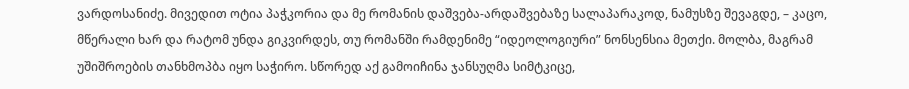ვარდოსანიძე. მივედით ოტია პაჭკორია და მე რომანის დაშვება-არდაშვებაზე სალაპარაკოდ, ნამუსზე შევაგდე, – კაცო, მწერალი ხარ და რატომ უნდა გიკვირდეს, თუ რომანში რამდენიმე “იდეოლოგიური” ნონსენსია მეთქი. მოლბა, მაგრამ უშიშროების თანხმოპბა იყო საჭირო. სწორედ აქ გამოიჩინა ჯანსუღმა სიმტკიცე,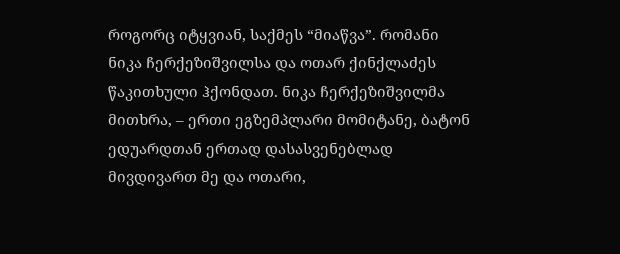როგორც იტყვიან, საქმეს “მიაწვა”. რომანი ნიკა ჩერქეზიშვილსა და ოთარ ქინქლაძეს წაკითხული ჰქონდათ. ნიკა ჩერქეზიშვილმა მითხრა, – ერთი ეგზემპლარი მომიტანე, ბატონ ედუარდთან ერთად დასასვენებლად მივდივართ მე და ოთარი,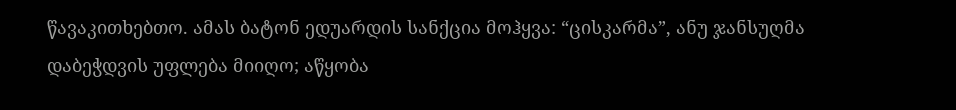წავაკითხებთო. ამას ბატონ ედუარდის სანქცია მოჰყვა: “ცისკარმა”, ანუ ჯანსუღმა დაბეჭდვის უფლება მიიღო; აწყობა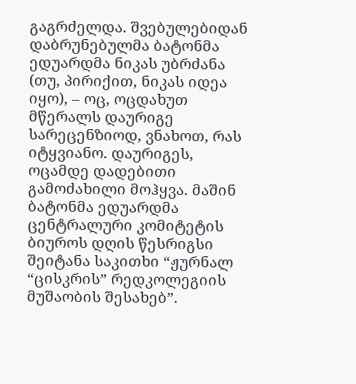გაგრძელდა. შვებულებიდან დაბრუნებულმა ბატონმა ედუარდმა ნიკას უბრძანა (თუ, პირიქით, ნიკას იდეა იყო), – ოც, ოცდახუთ მწერალს დაურიგე სარეცენზიოდ, ვნახოთ, რას იტყვიანო. დაურიგეს, ოცამდე დადებითი გამოძახილი მოჰყვა. მაშინ ბატონმა ედუარდმა ცენტრალური კომიტეტის ბიუროს დღის წესრიგსი შეიტანა საკითხი “ჟურნალ “ცისკრის” რედკოლეგიის მუშაობის შესახებ”.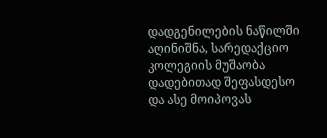დადგენილების ნაწილში აღინიშნა, სარედაქციო კოლეგიის მუშაობა დადებითად შეფასდესო და ასე მოიპოვას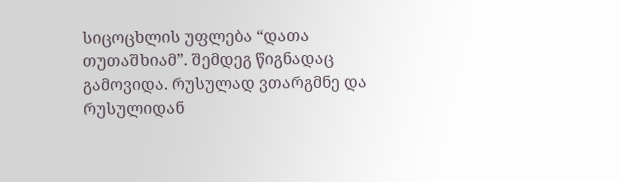სიცოცხლის უფლება “დათა თუთაშხიამ”. შემდეგ წიგნადაც გამოვიდა. რუსულად ვთარგმნე და რუსულიდან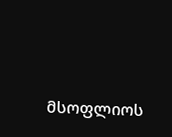მსოფლიოს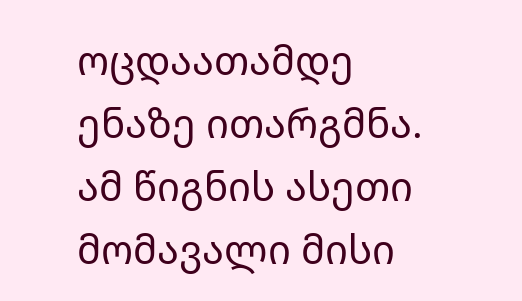ოცდაათამდე ენაზე ითარგმნა. ამ წიგნის ასეთი მომავალი მისი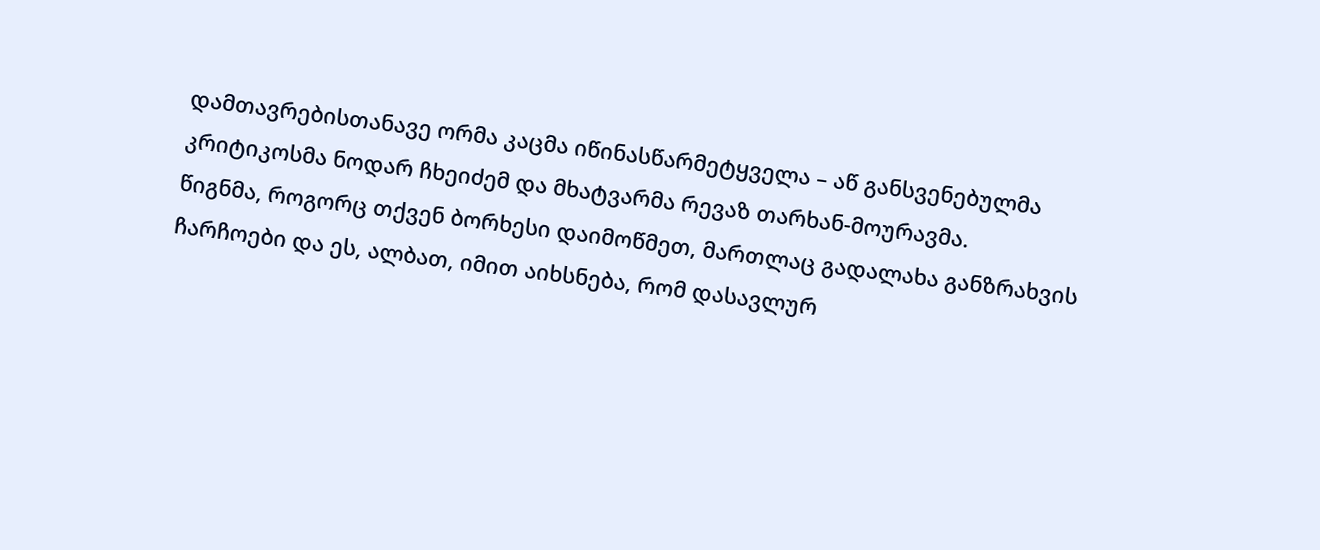დამთავრებისთანავე ორმა კაცმა იწინასწარმეტყველა – აწ განსვენებულმა კრიტიკოსმა ნოდარ ჩხეიძემ და მხატვარმა რევაზ თარხან-მოურავმა.
წიგნმა, როგორც თქვენ ბორხესი დაიმოწმეთ, მართლაც გადალახა განზრახვის ჩარჩოები და ეს, ალბათ, იმით აიხსნება, რომ დასავლურ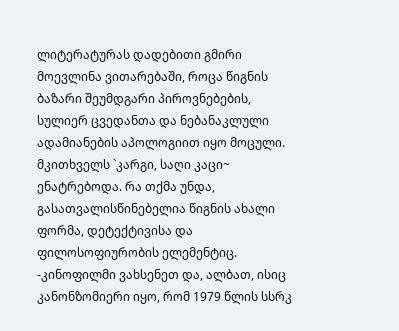ლიტერატურას დადებითი გმირი მოევლინა ვითარებაში, როცა წიგნის ბაზარი შეუმდგარი პიროვნებების, სულიერ ცვედანთა და ნებანაკლული ადამიანების აპოლოგიით იყო მოცული. მკითხველს `კარგი, საღი კაცი~ ენატრებოდა. რა თქმა უნდა, გასათვალისწინებელია წიგნის ახალი ფორმა, დეტექტივისა და ფილოსოფიურობის ელემენტიც.
-კინოფილმი ვახსენეთ და, ალბათ, ისიც კანონზომიერი იყო, რომ 1979 წლის სსრკ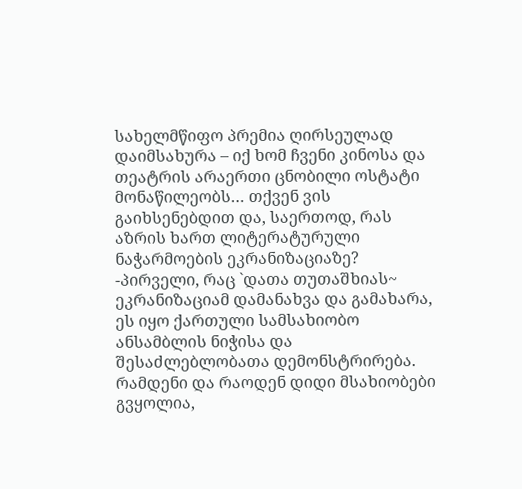სახელმწიფო პრემია ღირსეულად დაიმსახურა – იქ ხომ ჩვენი კინოსა და თეატრის არაერთი ცნობილი ოსტატი მონაწილეობს… თქვენ ვის გაიხსენებდით და, საერთოდ, რას აზრის ხართ ლიტერატურული ნაჭარმოების ეკრანიზაციაზე?
-პირველი, რაც `დათა თუთაშხიას~ ეკრანიზაციამ დამანახვა და გამახარა, ეს იყო ქართული სამსახიობო ანსამბლის ნიჭისა და შესაძლებლობათა დემონსტრირება. რამდენი და რაოდენ დიდი მსახიობები გვყოლია,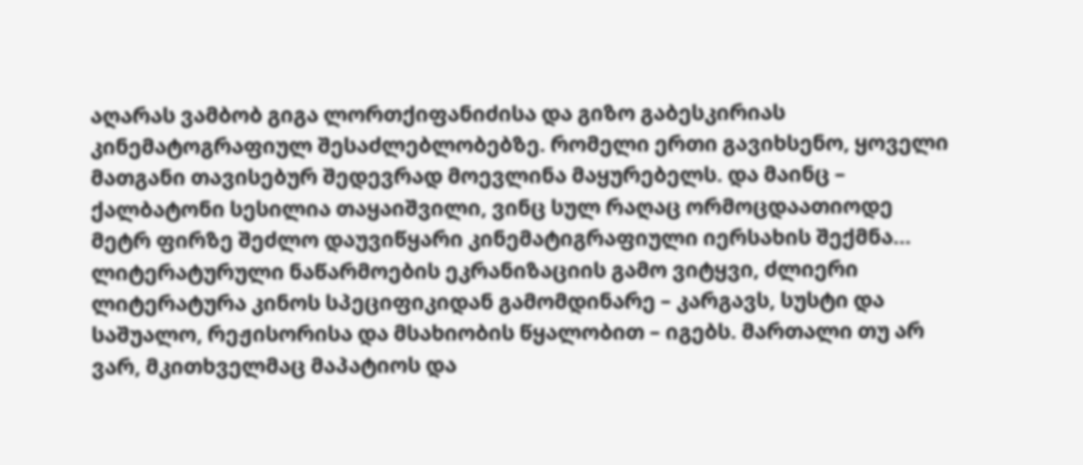აღარას ვამბობ გიგა ლორთქიფანიძისა და გიზო გაბესკირიას კინემატოგრაფიულ შესაძლებლობებზე. რომელი ერთი გავიხსენო, ყოველი მათგანი თავისებურ შედევრად მოევლინა მაყურებელს. და მაინც – ქალბატონი სესილია თაყაიშვილი, ვინც სულ რაღაც ორმოცდაათიოდე მეტრ ფირზე შეძლო დაუვიწყარი კინემატიგრაფიული იერსახის შექმნა…
ლიტერატურული ნაწარმოების ეკრანიზაციის გამო ვიტყვი, ძლიერი ლიტერატურა კინოს სპეციფიკიდან გამომდინარე – კარგავს, სუსტი და საშუალო, რეჟისორისა და მსახიობის წყალობით – იგებს. მართალი თუ არ ვარ, მკითხველმაც მაპატიოს და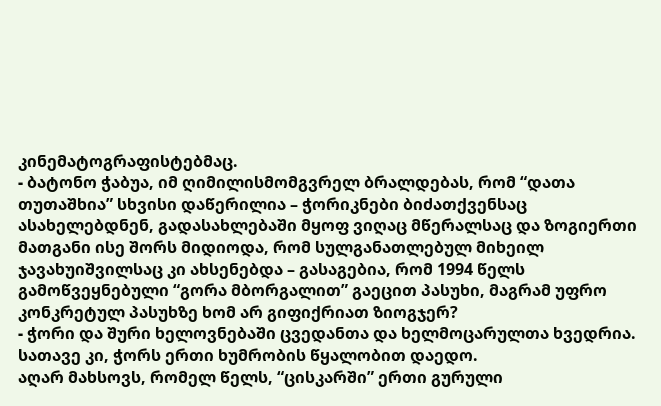კინემატოგრაფისტებმაც.
- ბატონო ჭაბუა, იმ ღიმილისმომგვრელ ბრალდებას, რომ “დათა თუთაშხია” სხვისი დაწერილია – ჭორიკნები ბიძათქვენსაც ასახელებდნენ, გადასახლებაში მყოფ ვიღაც მწერალსაც და ზოგიერთი მათგანი ისე შორს მიდიოდა, რომ სულგანათლებულ მიხეილ ჯავახუიშვილსაც კი ახსენებდა – გასაგებია, რომ 1994 წელს გამოწვეყნებული “გორა მბორგალით” გაეცით პასუხი, მაგრამ უფრო კონკრეტულ პასუხზე ხომ არ გიფიქრიათ ზიოგჯერ?
- ჭორი და შური ხელოვნებაში ცვედანთა და ხელმოცარულთა ხვედრია. სათავე კი, ჭორს ერთი ხუმრობის წყალობით დაედო.
აღარ მახსოვს, რომელ წელს, “ცისკარში” ერთი გურული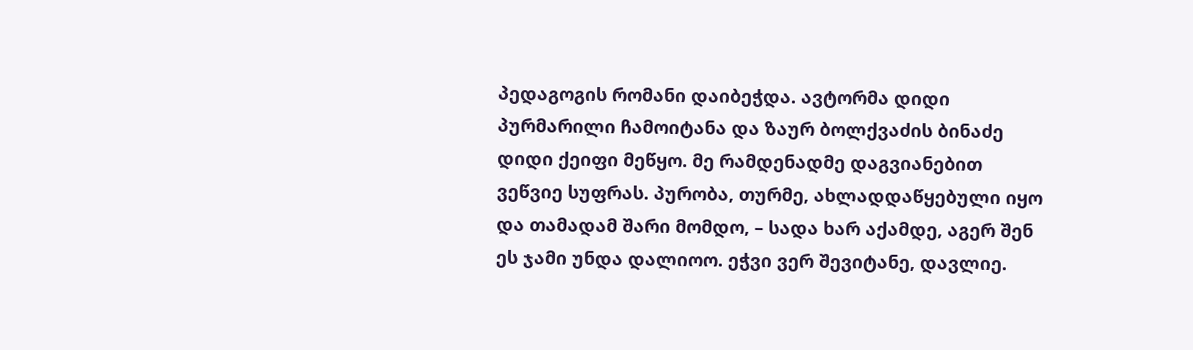პედაგოგის რომანი დაიბეჭდა. ავტორმა დიდი პურმარილი ჩამოიტანა და ზაურ ბოლქვაძის ბინაძე დიდი ქეიფი მეწყო. მე რამდენადმე დაგვიანებით ვეწვიე სუფრას. პურობა, თურმე, ახლადდაწყებული იყო და თამადამ შარი მომდო, – სადა ხარ აქამდე, აგერ შენ ეს ჯამი უნდა დალიოო. ეჭვი ვერ შევიტანე, დავლიე.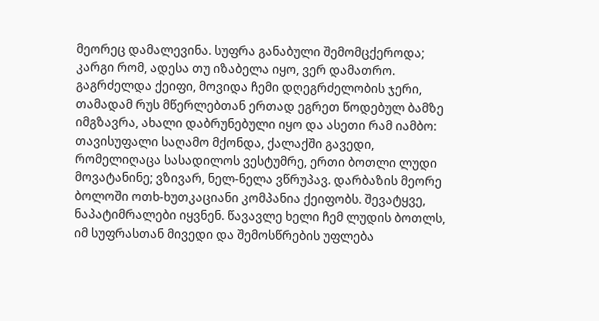მეორეც დამალევინა. სუფრა განაბული შემომცქეროდა; კარგი რომ, ადესა თუ იზაბელა იყო, ვერ დამათრო. გაგრძელდა ქეიფი, მოვიდა ჩემი დღეგრძელობის ჯერი, თამადამ რუს მწერლებთან ერთად ეგრეთ წოდებულ ბამზე იმგზავრა, ახალი დაბრუნებული იყო და ასეთი რამ იამბო: თავისუფალი საღამო მქონდა, ქალაქში გავედი, რომელიღაცა სასადილოს ვესტუმრე, ერთი ბოთლი ლუდი მოვატანინე; ვზივარ, ნელ-ნელა ვწრუპავ. დარბაზის მეორე ბოლოში ოთხ-ხუთკაციანი კომპანია ქეიფობს. შევატყვე, ნაპატიმრალები იყვნენ. წავავლე ხელი ჩემ ლუდის ბოთლს, იმ სუფრასთან მივედი და შემოსწრების უფლება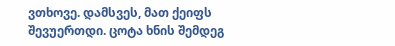ვთხოვე. დამსვეს, მათ ქეიფს შევუერთდი. ცოტა ხნის შემდეგ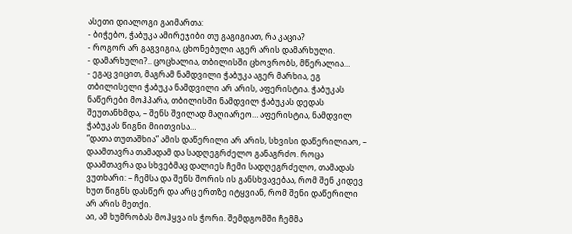ასეთი დიალოგი გაიმართა:
- ბიჭებო, ჭაბუკა ამირეჯიბი თუ გაგიგიათ, რა კაცია?
- როგორ არ გაგვიგია, ცხონებული აგერ არის დამარხული.
- დამარხული?.. ცოცხალია, თბილისში ცხოვრობს, მწერალია…
- ეგაც ვიცით, მაგრამ ნამდვილი ჭაბუკა აგერ მარხია, ეგ თბილისელი ჭაბუკა ნამდვილი არ არის, აფერისტია. ჭაბუკას ნაწერები მოჰპარა, თბილისში ნამდვილ ჭაბუკას დედას შეუთანხმდა, – შენს შვილად მაღიარეო… აფერისტია, ნამდვილ ჭაბუკას წიგნი მიითვისა…
“დათა თუთაშხია” ამის დაწერილი არ არის, სხვისი დაწერილიაო, – დაამთავრა თამადამ და სადღეგრძელო განაგრძო. როცა დაამთავრა და სხვებმაც დალიეს ჩემი სადღეგრძელო, თამადას ვუთხარი: – ჩემსა და შენს შორის ის განსხვავებაა, რომ შენ კიდევ ხუთ წიგნს დასწერ და არც ერთზე იტყვიან, რომ შენი დაწერილი არ არის მეთქი.
აი, ამ ხუმრობას მოჰყვა ის ჭორი. შემდგომში ჩემმა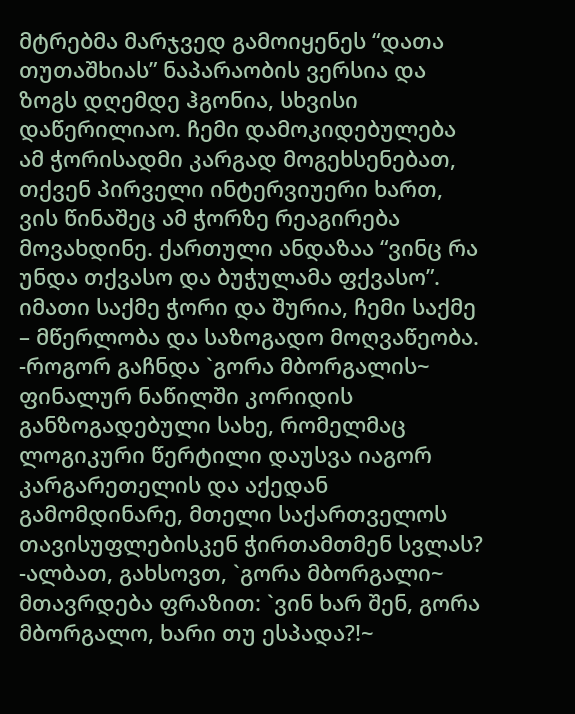მტრებმა მარჯვედ გამოიყენეს “დათა თუთაშხიას” ნაპარაობის ვერსია და ზოგს დღემდე ჰგონია, სხვისი დაწერილიაო. ჩემი დამოკიდებულება ამ ჭორისადმი კარგად მოგეხსენებათ, თქვენ პირველი ინტერვიუერი ხართ, ვის წინაშეც ამ ჭორზე რეაგირება მოვახდინე. ქართული ანდაზაა “ვინც რა უნდა თქვასო და ბუჭულამა ფქვასო”. იმათი საქმე ჭორი და შურია, ჩემი საქმე – მწერლობა და საზოგადო მოღვაწეობა.
-როგორ გაჩნდა `გორა მბორგალის~ ფინალურ ნაწილში კორიდის განზოგადებული სახე, რომელმაც ლოგიკური წერტილი დაუსვა იაგორ კარგარეთელის და აქედან გამომდინარე, მთელი საქართველოს თავისუფლებისკენ ჭირთამთმენ სვლას?
-ალბათ, გახსოვთ, `გორა მბორგალი~ მთავრდება ფრაზით: `ვინ ხარ შენ, გორა მბორგალო, ხარი თუ ესპადა?!~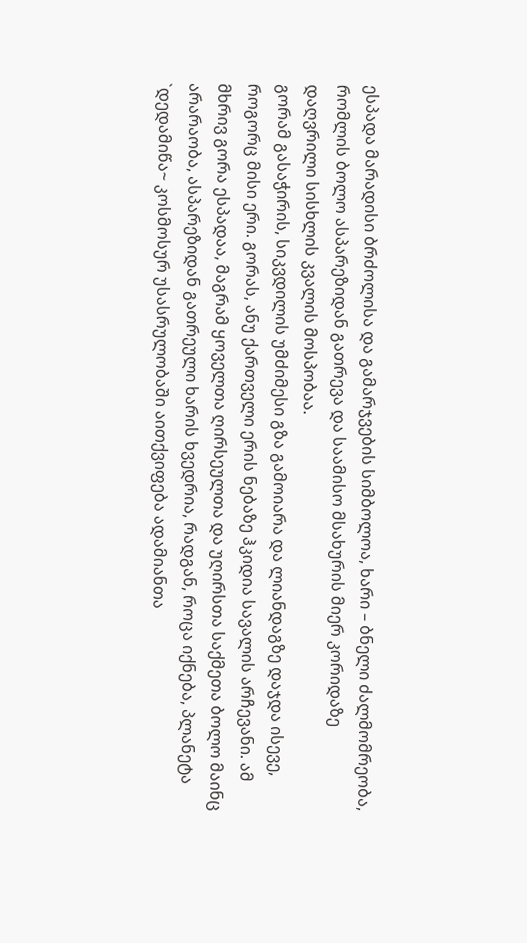ესპადა მარადისი ბრძოლისა და გამარჯვების სიმბოლოა, ხარი – ბნელი ძალმომრეობა, რომლის ბოლო ასპარეზიდან გათრევა და საამისო მსახურის მიერ კორიდაზე დაღვრილი სისხლის კვალის მოსპობაა.
გორამ გასაჭირის, სიკვდილის უმძიმესი გზა გამოიარა და ლიანდაგზე დაჯდა ისევე, როგორც მისი ერი. გორას, ანუ ქართველი ერის ნებაზე ჰკიდია სავალის არჩევანი. ამ მხრივ გორა ესპადაა, მაგრამ ყოველთა ღირსეულთა და უღირსთა საქმეთა ბოლო მაინც არარაობა, ასპარეზიდან გათრეული ხარის ხვედრია, რადგან, როცა იქნება, პლანეტა `დედამიწა~ კოსმოსურ უსასრულობაში აითქვიფება ადამიანთა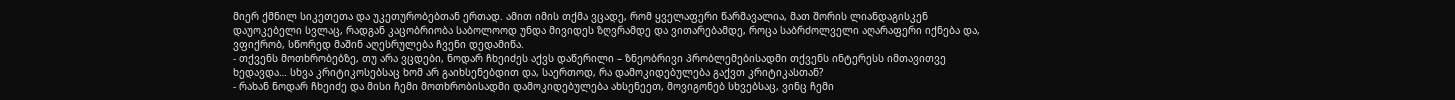მიერ ქმნილ სიკეთეთა და უკეთურობებთან ერთად. ამით იმის თქმა ვცადე, რომ ყველაფერი წარმავალია, მათ შორის ლიანდაგისკენ დაუოკებელი სვლაც, რადგან კაცობრიობა საბოლოოდ უნდა მივიდეს ზღვრამდე და ვითარებამდე, როცა საბრძოლველი აღარაფერი იქნება და, ვფიქრობ, სწორედ მაშინ აღესრულება ჩვენი დედამიწა.
- თქვენს მოთხრობებზე, თუ არა ვცდები, ნოდარ ჩხეიძეს აქვს დაწერილი – ზნეობრივი პრობლემებისადმი თქვენს ინტერესს იმთავითვე ხედავდა… სხვა კრიტიკოსებსაც ხომ არ გაიხსენებდით და, საერთოდ, რა დამოკიდებულება გაქვთ კრიტიკასთან?
- რახან ნოდარ ჩხეიძე და მისი ჩემი მოთხრობისადმი დამოკიდებულება ახსენეეთ, მოვიგონებ სხვებსაც, ვინც ჩემი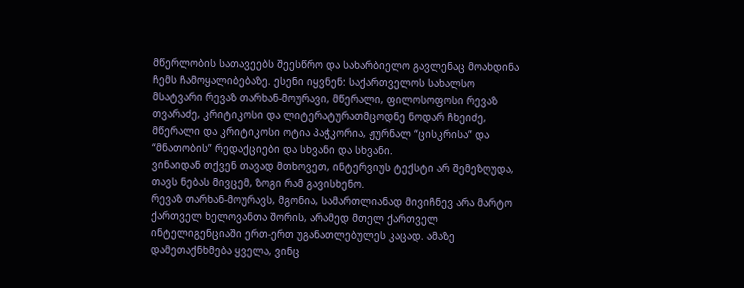მწერლობის სათავეებს შეესწრო და სახარბიელო გავლენაც მოახდინა ჩემს ჩამოყალიბებაზე. ესენი იყვნენ: საქართველოს სახალსო მსატვარი რევაზ თარხან-მოურავი, მწერალი, ფილოსოფოსი რევაზ თვარაძე, კრიტიკოსი და ლიტერატურათმცოდნე ნოდარ ჩხეიძე, მწერალი და კრიტიკოსი ოტია პაჭკორია, ჟურნალ “ცისკრისა” და “მნათობის” რედაქციები და სხვანი და სხვანი.
ვინაიდან თქვენ თავად მთხოვეთ, ინტერვიუს ტექსტი არ შემეზღუდა, თავს ნებას მივცემ, ზოგი რამ გავისხენო.
რევაზ თარხან-მოურავს, მგონია, სამართლიანად მივიჩნევ არა მარტო ქართველ ხელოვანთა შორის, არამედ მთელ ქართველ ინტელიგენციაში ერთ-ერთ უგანათლებულეს კაცად. ამაზე დამეთაქნხმება ყველა, ვინც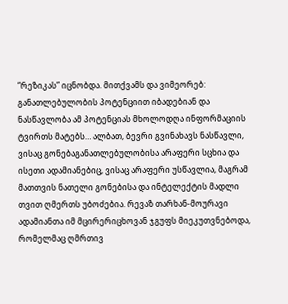“რეზიკას” იცნობდა. მითქვამს და ვიმეორებ: განათლებულობის პოტენციით იბადებიან და ნასწავლობა ამ პოტენციას მხოლოდღა ინფორმაციის ტვირთს მატებს… ალბათ, ბევრი გვინახავს ნასწავლი, ვისაც გონებაგანათლებულობისა არაფერი სცხია და ისეთი ადამიანებიც, ვისაც არაფერი უსწავლია, მაგრამ მათთვის ნათელი გონებისა და ინტელექტის მადლი თვით ღმერთს უბოძებია. რევაზ თარხან-მოურავი ადამიანთა იმ მცირერიცხოვან ჯგუფს მიეკუთვნებოდა, რომელმაც ღმრთივ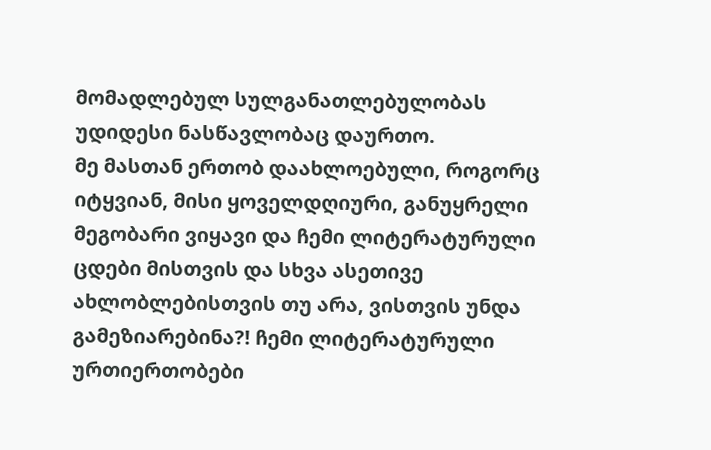მომადლებულ სულგანათლებულობას უდიდესი ნასწავლობაც დაურთო.
მე მასთან ერთობ დაახლოებული, როგორც იტყვიან, მისი ყოველდღიური, განუყრელი მეგობარი ვიყავი და ჩემი ლიტერატურული ცდები მისთვის და სხვა ასეთივე ახლობლებისთვის თუ არა, ვისთვის უნდა გამეზიარებინა?! ჩემი ლიტერატურული ურთიერთობები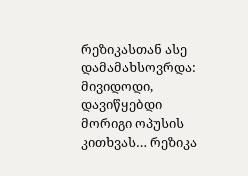რეზიკასთან ასე დამამახსოვრდა: მივიდოდი, დავიწყებდი მორიგი ოპუსის კითხვას… რეზიკა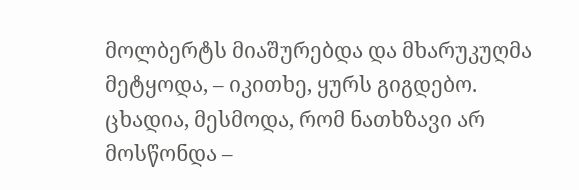მოლბერტს მიაშურებდა და მხარუკუღმა მეტყოდა, – იკითხე, ყურს გიგდებო. ცხადია, მესმოდა, რომ ნათხზავი არ მოსწონდა –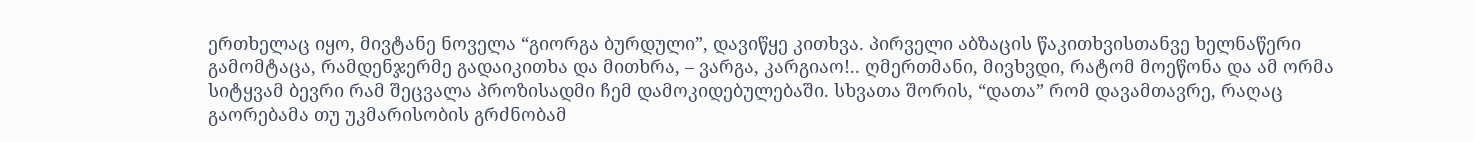ერთხელაც იყო, მივტანე ნოველა “გიორგა ბურდული”, დავიწყე კითხვა. პირველი აბზაცის წაკითხვისთანვე ხელნაწერი გამომტაცა, რამდენჯერმე გადაიკითხა და მითხრა, – ვარგა, კარგიაო!.. ღმერთმანი, მივხვდი, რატომ მოეწონა და ამ ორმა სიტყვამ ბევრი რამ შეცვალა პროზისადმი ჩემ დამოკიდებულებაში. სხვათა შორის, “დათა” რომ დავამთავრე, რაღაც გაორებამა თუ უკმარისობის გრძნობამ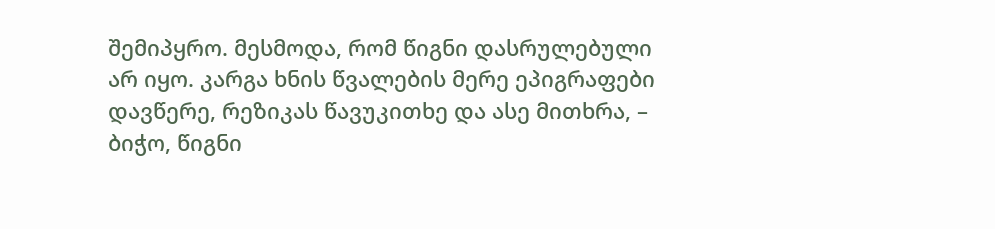შემიპყრო. მესმოდა, რომ წიგნი დასრულებული არ იყო. კარგა ხნის წვალების მერე ეპიგრაფები დავწერე, რეზიკას წავუკითხე და ასე მითხრა, – ბიჭო, წიგნი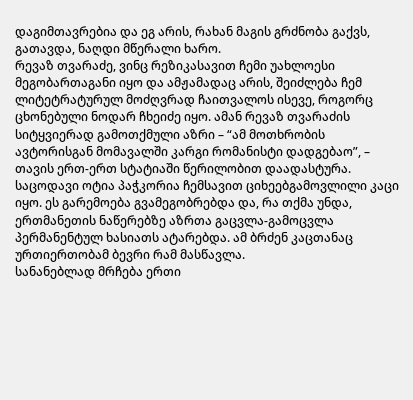დაგიმთავრებია და ეგ არის, რახან მაგის გრძნობა გაქვს, გათავდა, ნაღდი მწერალი ხარო.
რევაზ თვარაძე, ვინც რეზიკასავით ჩემი უახლოესი მეგობართაგანი იყო და ამჟამადაც არის, შეიძლება ჩემ ლიტეტრატურულ მოძღვრად ჩაითვალოს ისევე, როგორც ცხონებული ნოდარ ჩხეიძე იყო. ამან რევაზ თვარაძის სიტყვიერად გამოთქმული აზრი – “ამ მოთხრობის ავტორისგან მომავალში კარგი რომანისტი დადგებაო”, – თავის ერთ-ერთ სტატიაში წერილობით დაადასტურა.
საცოდავი ოტია პაჭკორია ჩემსავით ციხეებგამოვლილი კაცი იყო. ეს გარემოება გვამეგობრებდა და, რა თქმა უნდა, ერთმანეთის ნაწერებზე აზრთა გაცვლა-გამოცვლა პერმანენტულ ხასიათს ატარებდა. ამ ბრძენ კაცთანაც ურთიერთობამ ბევრი რამ მასწავლა.
სანანებლად მრჩება ერთი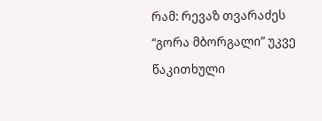რამ: რევაზ თვარაძეს “გორა მბორგალი” უკვე წაკითხული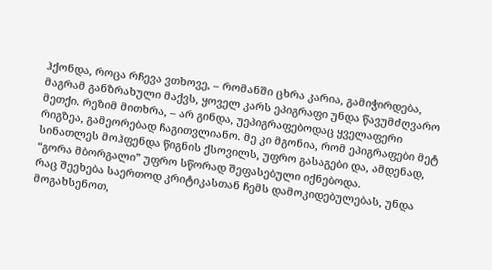ჰქონდა, როცა რჩევა ვთხოვე, – რომანში ცხრა კარია, გამიჭირდება, მაგრამ განზრახული მაქვს, ყოველ კარს ეპიგრაფი უნდა წავუმძღვარო მეთქი. რეზიმ მითხრა, – არ გინდა, უეპიგრაფებოდაც ყველაფერი რიგზეა, გამეორებად ჩაგითვლიანო. მე კი მგონია, რომ ეპიგრაფები მეტ სინათლეს მოჰფენდა წიგნის ქსოვილს, უფრო გასაგები და, ამდენად, “გორა მბორგალი” უფრო სწორად შეფასებული იქნებოდა.
რაც შეეხება საერთოდ კრიტიკასთან ჩემს დამოკიდებულებას, უნდა მოგახსენოთ,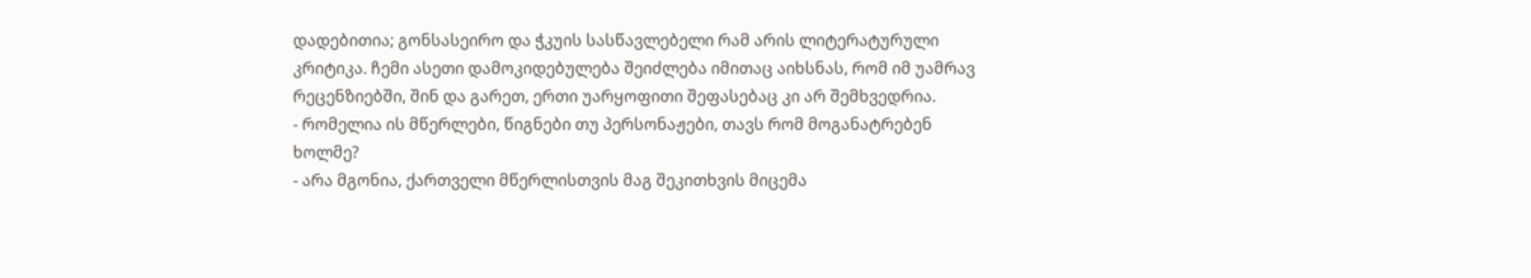დადებითია; გონსასეირო და ჭკუის სასწავლებელი რამ არის ლიტერატურული კრიტიკა. ჩემი ასეთი დამოკიდებულება შეიძლება იმითაც აიხსნას, რომ იმ უამრავ რეცენზიებში, შინ და გარეთ, ერთი უარყოფითი შეფასებაც კი არ შემხვედრია.
- რომელია ის მწერლები, წიგნები თუ პერსონაჟები, თავს რომ მოგანატრებენ ხოლმე?
- არა მგონია, ქართველი მწერლისთვის მაგ შეკითხვის მიცემა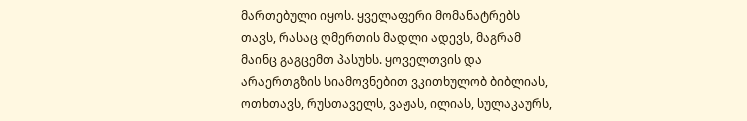მართებული იყოს. ყველაფერი მომანატრებს თავს, რასაც ღმერთის მადლი ადევს, მაგრამ მაინც გაგცემთ პასუხს. ყოველთვის და არაერთგზის სიამოვნებით ვკითხულობ ბიბლიას, ოთხთავს, რუსთაველს, ვაჟას, ილიას, სულაკაურს,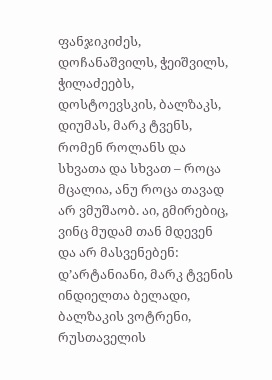ფანჯიკიძეს, დოჩანაშვილს, ჭეიშვილს, ჭილაძეებს, დოსტოევსკის, ბალზაკს, დიუმას, მარკ ტვენს, რომენ როლანს და სხვათა და სხვათ – როცა მცალია, ანუ როცა თავად არ ვმუშაობ. აი, გმირებიც, ვინც მუდამ თან მდევენ და არ მასვენებენ: დ’არტანიანი, მარკ ტვენის ინდიელთა ბელადი, ბალზაკის ვოტრენი, რუსთაველის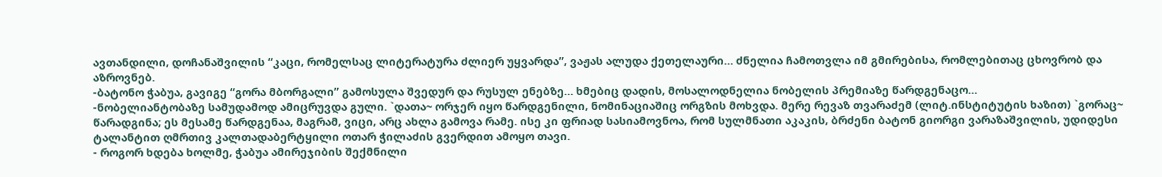ავთანდილი, დოჩანაშვილის “კაცი, რომელსაც ლიტერატურა ძლიერ უყვარდა”, ვაჟას ალუდა ქეთელაური… ძნელია ჩამოთვლა იმ გმირებისა, რომლებითაც ცხოვრობ და აზროვნებ.
-ბატონო ჭაბუა, გავიგე “გორა მბორგალი” გამოსულა შვედურ და რუსულ ენებზე… ხმებიც დადის, მოსალოდნელია ნობელის პრემიაზე წარდგენაცო…
-ნობელიანტობაზე სამუდამოდ ამიცრუვდა გული. `დათა~ ორჯერ იყო წარდგენილი, ნომინაციაშიც ორგზის მოხვდა. მერე რევაზ თვარაძემ (ლიტ.ინსტიტუტის ხაზით) `გორაც~ წარადგინა; ეს მესამე წარდგენაა, მაგრამ, ვიცი, არც ახლა გამოვა რამე. ისე კი ფრიად სასიამოვნოა, რომ სულმნათი აკაკის, ბრძენი ბატონ გიორგი ვარაზაშვილის, უდიდესი ტალანტით ღმრთივ კალთადაბერტყილი ოთარ ჭილაძის გვერდით ამოყო თავი.
- როგორ ხდება ხოლმე, ჭაბუა ამირეჯიბის შექმნილი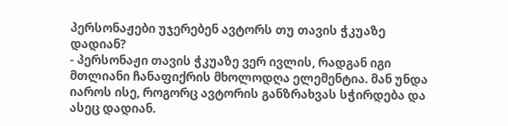პერსონაჟები უჯერებენ ავტორს თუ თავის ჭკუაზე დადიან?
- პერსონაჟი თავის ჭკუაზე ვერ ივლის, რადგან იგი მთლიანი ჩანაფიქრის მხოლოდღა ელემენტია. მან უნდა იაროს ისე, როგორც ავტორის განზრახვას სჭირდება და ასეც დადიან.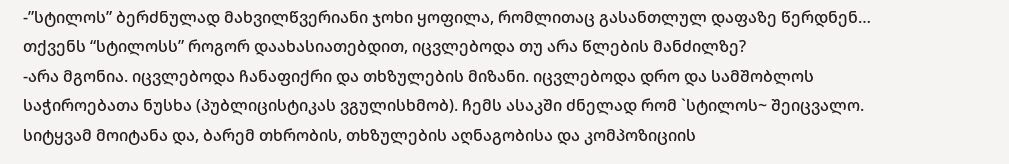-”სტილოს” ბერძნულად მახვილწვერიანი ჯოხი ყოფილა, რომლითაც გასანთლულ დაფაზე წერდნენ… თქვენს “სტილოსს” როგორ დაახასიათებდით, იცვლებოდა თუ არა წლების მანძილზე?
-არა მგონია. იცვლებოდა ჩანაფიქრი და თხზულების მიზანი. იცვლებოდა დრო და სამშობლოს საჭიროებათა ნუსხა (პუბლიცისტიკას ვგულისხმობ). ჩემს ასაკში ძნელად რომ `სტილოს~ შეიცვალო.
სიტყვამ მოიტანა და, ბარემ თხრობის, თხზულების აღნაგობისა და კომპოზიციის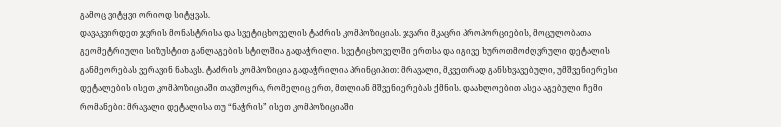გამოც ვიტყვი ორიოდ სიტყვას.
დავაკვირდეთ ჯვრის მონასტრისა და სვეტიცხოველის ტაძრის კომპოზიციას. ჯვარი მკაცრი პროპორციების, მოცულობათა გეომეტრიული სიზუსტით განლაგების სტილშია გადაჭრილი. სვეტიცხოველში ერთსა და იგივე ხუროთმოძღვრული დეტალის განმეორებას ვერავინ ნახავს. ტაძრის კომპოზიცია გადაჭრილია პრინციპით: მრავალი, მკვეთრად განსხვავებული, უმშვენიერესი დეტალების ისეთ კომპოზიციაში თავმოყრა, რომელიც ერთ, მთლიან მშვენიერებას ქმნის. დაახლოებით ასეა აგებული ჩემი რომანები: მრავალი დეტალისა თუ “ნაჭრის” ისეთ კომპოზიციაში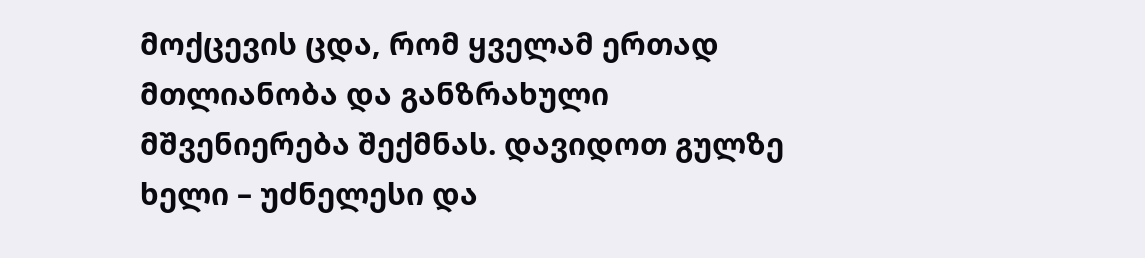მოქცევის ცდა, რომ ყველამ ერთად მთლიანობა და განზრახული მშვენიერება შექმნას. დავიდოთ გულზე ხელი – უძნელესი და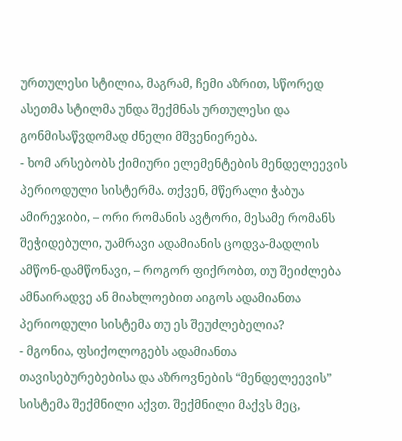ურთულესი სტილია, მაგრამ, ჩემი აზრით, სწორედ ასეთმა სტილმა უნდა შექმნას ურთულესი და გონმისაწვდომად ძნელი მშვენიერება.
- ხომ არსებობს ქიმიური ელემენტების მენდელეევის პერიოდული სისტერმა. თქვენ, მწერალი ჭაბუა ამირეჯიბი, – ორი რომანის ავტორი, მესამე რომანს შეჭიდებული, უამრავი ადამიანის ცოდვა-მადლის ამწონ-დამწონავი, – როგორ ფიქრობთ, თუ შეიძლება ამნაირადვე ან მიახლოებით აიგოს ადამიანთა პერიოდული სისტემა თუ ეს შეუძლებელია?
- მგონია, ფსიქოლოგებს ადამიანთა თავისებურებებისა და აზროვნების “მენდელეევის” სისტემა შექმნილი აქვთ. შექმნილი მაქვს მეც,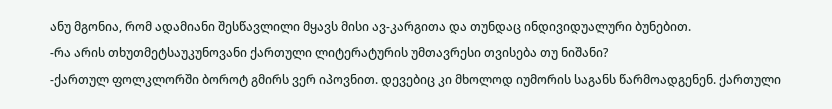ანუ მგონია, რომ ადამიანი შესწავლილი მყავს მისი ავ-კარგითა და თუნდაც ინდივიდუალური ბუნებით.
-რა არის თხუთმეტსაუკუნოვანი ქართული ლიტერატურის უმთავრესი თვისება თუ ნიშანი?
-ქართულ ფოლკლორში ბოროტ გმირს ვერ იპოვნით. დევებიც კი მხოლოდ იუმორის საგანს წარმოადგენენ. ქართული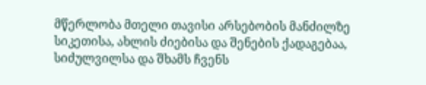მწერლობა მთელი თავისი არსებობის მანძილზე სიკეთისა, ახლის ძიებისა და შენების ქადაგებაა, სიძულვილსა და შხამს ჩვენს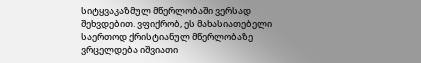სიტყვაკაზმულ მწერლობაში ვერსად შეხვდებით. ვფიქრობ, ეს მახასიათებელი საერთოდ ქრისტიანულ მწერლობაზე ვრცელდება იშვიათი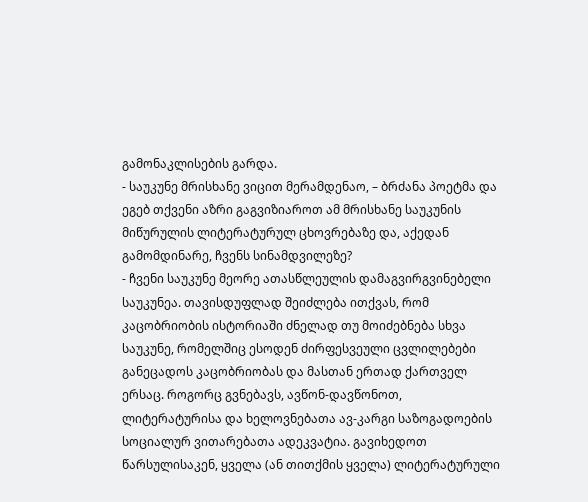გამონაკლისების გარდა.
- საუკუნე მრისხანე ვიცით მერამდენაო, – ბრძანა პოეტმა და ეგებ თქვენი აზრი გაგვიზიაროთ ამ მრისხანე საუკუნის მიწურულის ლიტერატურულ ცხოვრებაზე და, აქედან გამომდინარე, ჩვენს სინამდვილეზე?
- ჩვენი საუკუნე მეორე ათასწლეულის დამაგვირგვინებელი საუკუნეა. თავისდუფლად შეიძლება ითქვას, რომ კაცობრიობის ისტორიაში ძნელად თუ მოიძებნება სხვა საუკუნე, რომელშიც ესოდენ ძირფესვეული ცვლილებები განეცადოს კაცობრიობას და მასთან ერთად ქართველ ერსაც. როგორც გვნებავს, ავწონ-დავწონოთ, ლიტერატურისა და ხელოვნებათა ავ-კარგი საზოგადოების სოციალურ ვითარებათა ადეკვატია. გავიხედოთ წარსულისაკენ, ყველა (ან თითქმის ყველა) ლიტერატურული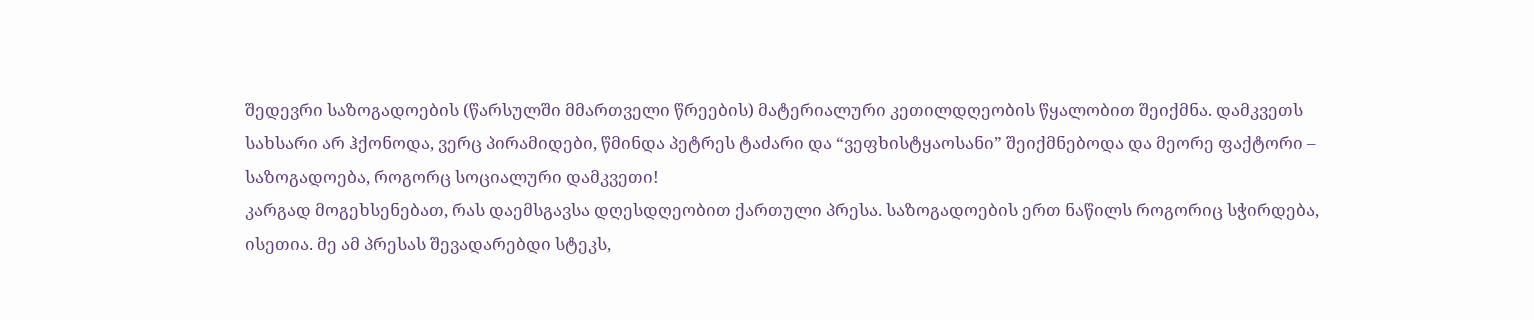შედევრი საზოგადოების (წარსულში მმართველი წრეების) მატერიალური კეთილდღეობის წყალობით შეიქმნა. დამკვეთს სახსარი არ ჰქონოდა, ვერც პირამიდები, წმინდა პეტრეს ტაძარი და “ვეფხისტყაოსანი” შეიქმნებოდა და მეორე ფაქტორი – საზოგადოება, როგორც სოციალური დამკვეთი!
კარგად მოგეხსენებათ, რას დაემსგავსა დღესდღეობით ქართული პრესა. საზოგადოების ერთ ნაწილს როგორიც სჭირდება, ისეთია. მე ამ პრესას შევადარებდი სტეკს,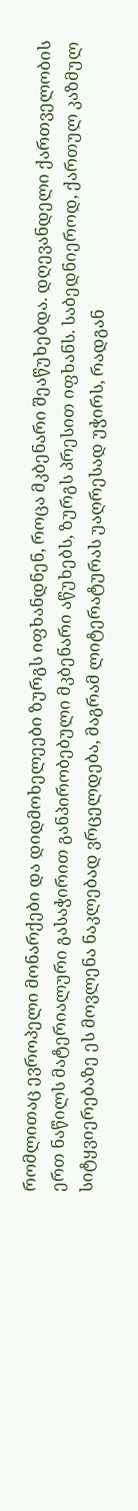რომლითაც ევროპელი მონარქები და დიდმოხელეები ზურგს იფხანდნენ, როცა მკბენარი შეაწუხებდა. დღევანდელი ქართველობის ერთ ნაწილს მატერიალური გასაჭირით განპირობებული მკბენარი აწუხებს, ზურგს პრესით იფხანს. საბედნიეროდ, ქართულ კაზმულ სიტყვიერებაზე ეს მოვლენა ნაკლებად ვრცელდება, მაგრამ ლიტერატურას უაღრესად უჭირს, რადგან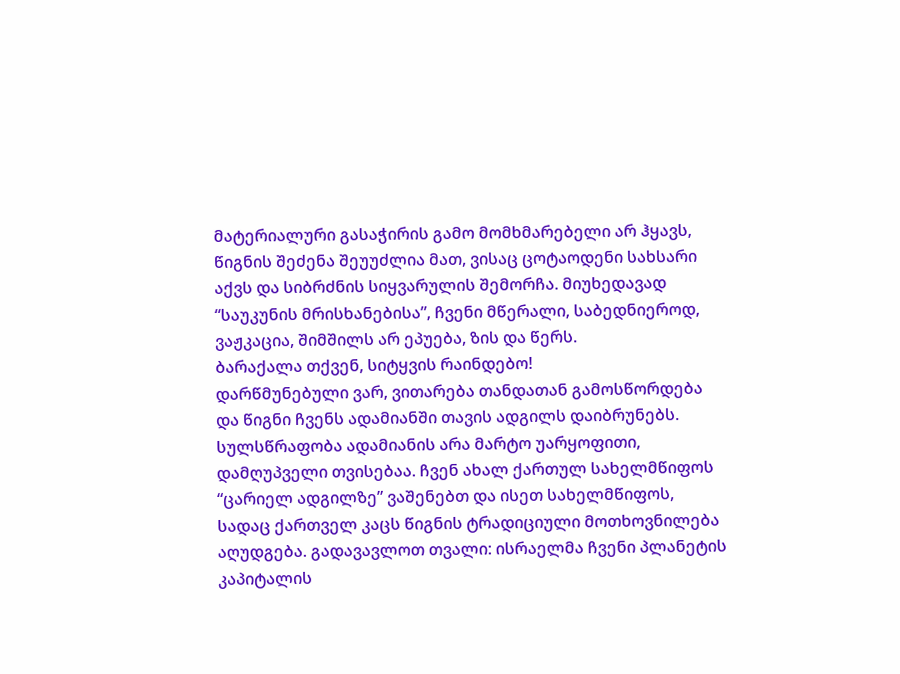მატერიალური გასაჭირის გამო მომხმარებელი არ ჰყავს, წიგნის შეძენა შეუუძლია მათ, ვისაც ცოტაოდენი სახსარი აქვს და სიბრძნის სიყვარულის შემორჩა. მიუხედავად “საუკუნის მრისხანებისა”, ჩვენი მწერალი, საბედნიეროდ, ვაჟკაცია, შიმშილს არ ეპუება, ზის და წერს.
ბარაქალა თქვენ, სიტყვის რაინდებო!
დარწმუნებული ვარ, ვითარება თანდათან გამოსწორდება და წიგნი ჩვენს ადამიანში თავის ადგილს დაიბრუნებს.
სულსწრაფობა ადამიანის არა მარტო უარყოფითი, დამღუპველი თვისებაა. ჩვენ ახალ ქართულ სახელმწიფოს “ცარიელ ადგილზე” ვაშენებთ და ისეთ სახელმწიფოს, სადაც ქართველ კაცს წიგნის ტრადიციული მოთხოვნილება აღუდგება. გადავავლოთ თვალი: ისრაელმა ჩვენი პლანეტის კაპიტალის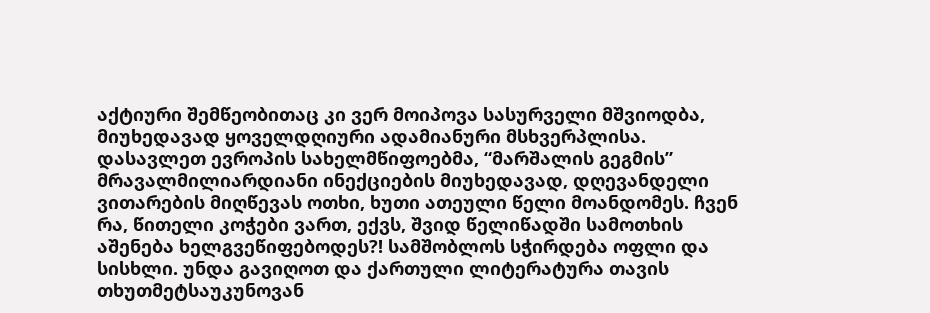აქტიური შემწეობითაც კი ვერ მოიპოვა სასურველი მშვიოდბა, მიუხედავად ყოველდღიური ადამიანური მსხვერპლისა. დასავლეთ ევროპის სახელმწიფოებმა, “მარშალის გეგმის” მრავალმილიარდიანი ინექციების მიუხედავად, დღევანდელი ვითარების მიღწევას ოთხი, ხუთი ათეული წელი მოანდომეს. ჩვენ რა, წითელი კოჭები ვართ, ექვს, შვიდ წელიწადში სამოთხის აშენება ხელგვეწიფებოდეს?! სამშობლოს სჭირდება ოფლი და სისხლი. უნდა გავიღოთ და ქართული ლიტერატურა თავის თხუთმეტსაუკუნოვან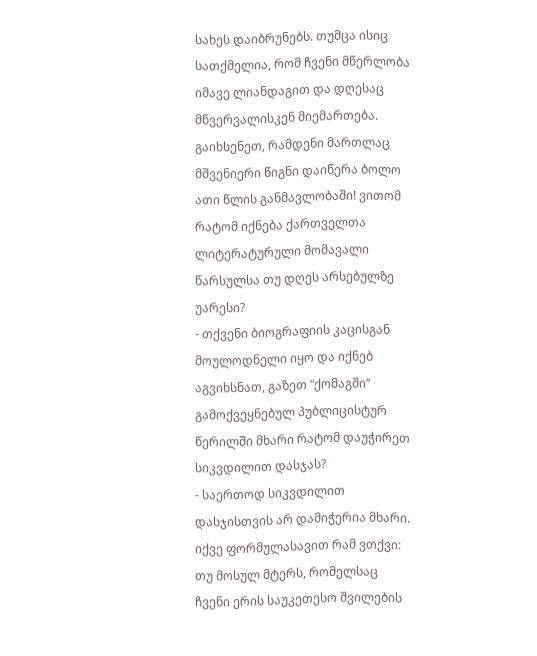სახეს დაიბრუნებს. თუმცა ისიც სათქმელია, რომ ჩვენი მწერლობა იმავე ლიანდაგით და დღესაც მწვერვალისკენ მიემართება. გაიხსენეთ, რამდენი მართლაც მშვენიერი წიგნი დაიწერა ბოლო ათი წლის განმავლობაში! ვითომ რატომ იქნება ქართველთა ლიტერატურული მომავალი წარსულსა თუ დღეს არსებულზე უარესი?
- თქვენი ბიოგრაფიის კაცისგან მოულოდნელი იყო და იქნებ აგვიხსნათ, გაზეთ “ქომაგში” გამოქვეყნებულ პუბლიცისტურ წერილში მხარი რატომ დაუჭირეთ სიკვდილით დასჯას?
- საერთოდ სიკვდილით დასჯისთვის არ დამიჭერია მხარი. იქვე ფორმულასავით რამ ვთქვი: თუ მოსულ მტერს, რომელსაც ჩვენი ერის საუკეთესო შვილების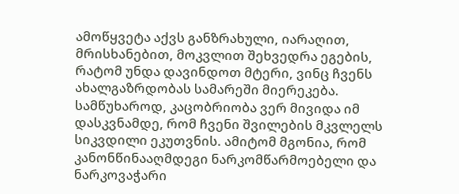ამოწყვეტა აქვს განზრახული, იარაღით, მრისხანებით, მოკვლით შეხვედრა ეგების, რატომ უნდა დავინდოთ მტერი, ვინც ჩვენს ახალგაზრდობას სამარეში მიერეკება. სამწუხაროდ, კაცობრიობა ვერ მივიდა იმ დასკვნამდე, რომ ჩვენი შვილების მკვლელს სიკვდილი ეკუთვნის. ამიტომ მგონია, რომ კანონწინააღმდეგი ნარკომწარმოებელი და ნარკოვაჭარი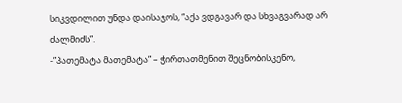სიკვდილით უნდა დაისაჯოს, “აქა ვდგავარ და სხვაგვარად არ ძალმიძს”.
-”პათემატა მათემატა” – ჭირთათმენით შეცნობისკენო,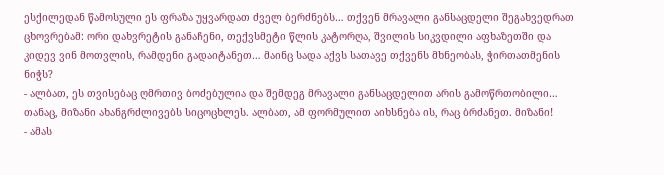ესქილედან წამოსული ეს ფრაზა უყვარდათ ძველ ბერძნებს… თქვენ მრავალი განსაცდელი შეგახვედრათ ცხოვრებამ: ორი დახვრეტის განაჩენი, თექვსმეტი წლის კატორღა, შვილის სიკვდილი აფხაზეთში და კიდევ ვინ მოთვლის, რამდენი გადაიტანეთ… მაინც სადა აქვს სათავე თქვენს მხნეობას, ჭირთათმენის ნიჭს?
- ალბათ, ეს თვისებაც ღმრთივ ბოძებულია და შემდეგ მრავალი განსაცდელით არის გამოწრთობილი… თანაც, მიზანი ახანგრძლივებს სიცოცხლეს. ალბათ, ამ ფორმულით აიხსნება ის, რაც ბრძანეთ. მიზანი!
- ამას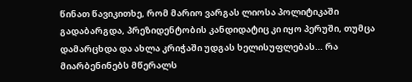წინათ წავიკითხე, რომ მარიო ვარგას ლიოსა პოლიტიკაში გადაბარგდა, პრეზიდენტობის კანდიდატიც კი იყო პერუში, თუმცა დამარცხდა და ახლა კრიჭაში უდგას ხელისუფლებას… რა მიარბენინებს მწერალს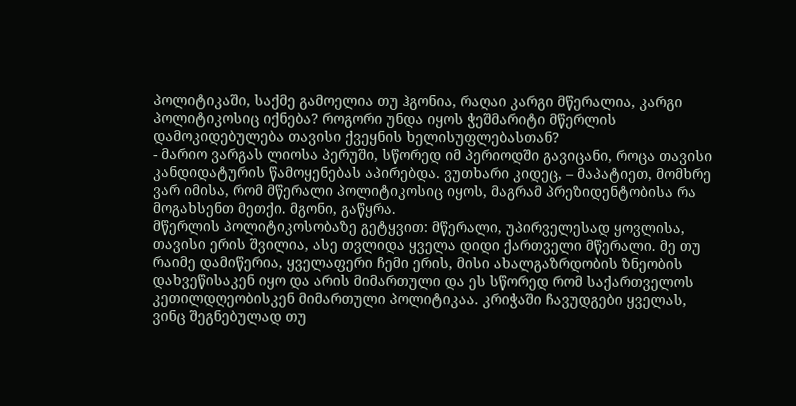პოლიტიკაში, საქმე გამოელია თუ ჰგონია, რაღაი კარგი მწერალია, კარგი პოლიტიკოსიც იქნება? როგორი უნდა იყოს ჭეშმარიტი მწერლის დამოკიდებულება თავისი ქვეყნის ხელისუფლებასთან?
- მარიო ვარგას ლიოსა პერუში, სწორედ იმ პერიოდში გავიცანი, როცა თავისი კანდიდატურის წამოყენებას აპირებდა. ვუთხარი კიდეც, – მაპატიეთ, მომხრე ვარ იმისა, რომ მწერალი პოლიტიკოსიც იყოს, მაგრამ პრეზიდენტობისა რა მოგახსენთ მეთქი. მგონი, გაწყრა.
მწერლის პოლიტიკოსობაზე გეტყვით: მწერალი, უპირველესად ყოვლისა, თავისი ერის შვილია, ასე თვლიდა ყველა დიდი ქართველი მწერალი. მე თუ რაიმე დამიწერია, ყველაფერი ჩემი ერის, მისი ახალგაზრდობის ზნეობის დახვეწისაკენ იყო და არის მიმართული და ეს სწორედ რომ საქართველოს კეთილდღეობისკენ მიმართული პოლიტიკაა. კრიჭაში ჩავუდგები ყველას, ვინც შეგნებულად თუ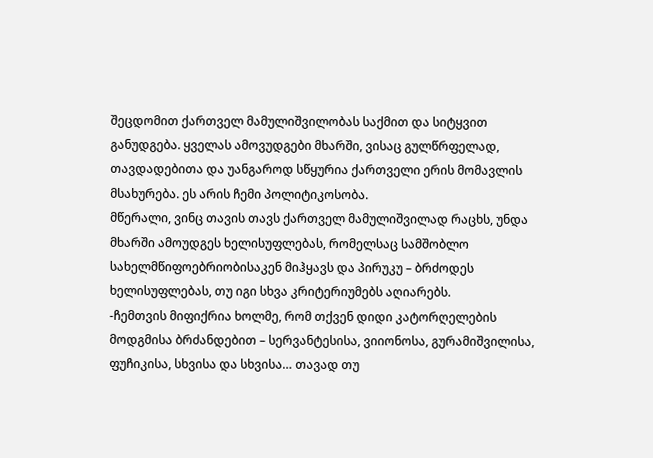შეცდომით ქართველ მამულიშვილობას საქმით და სიტყვით განუდგება. ყველას ამოვუდგები მხარში, ვისაც გულწრფელად, თავდადებითა და უანგაროდ სწყურია ქართველი ერის მომავლის მსახურება. ეს არის ჩემი პოლიტიკოსობა.
მწერალი, ვინც თავის თავს ქართველ მამულიშვილად რაცხს, უნდა მხარში ამოუდგეს ხელისუფლებას, რომელსაც სამშობლო სახელმწიფოებრიობისაკენ მიჰყავს და პირუკუ – ბრძოდეს ხელისუფლებას, თუ იგი სხვა კრიტერიუმებს აღიარებს.
-ჩემთვის მიფიქრია ხოლმე, რომ თქვენ დიდი კატორღელების მოდგმისა ბრძანდებით – სერვანტესისა, ვიიონოსა, გურამიშვილისა, ფუჩიკისა, სხვისა და სხვისა… თავად თუ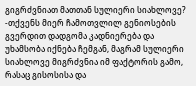გიგრძვნიათ მათთან სულიერი სიახლოვე?
-თქვენს მიერ ჩამოთვლილ გენიოსების გვერდით დადგომა კადნიერება და უხამსობა იქნება ჩემგან, მაგრამ სულიერი სიახლოვე მიგრძვნია იმ ფაქტორის გამო, რასაც გისოსისა და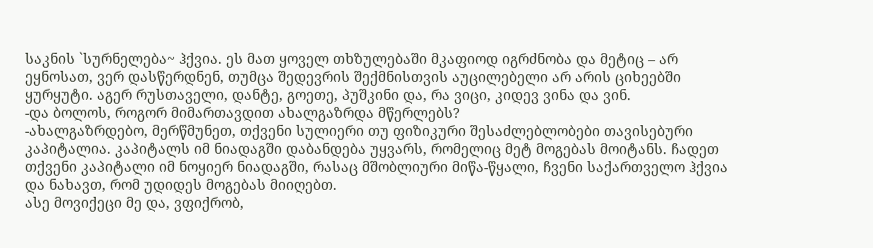საკნის `სურნელება~ ჰქვია. ეს მათ ყოველ თხზულებაში მკაფიოდ იგრძნობა და მეტიც – არ ეყნოსათ, ვერ დასწერდნენ, თუმცა შედევრის შექმნისთვის აუცილებელი არ არის ციხეებში ყურყუტი. აგერ რუსთაველი, დანტე, გოეთე, პუშკინი და, რა ვიცი, კიდევ ვინა და ვინ.
-და ბოლოს, როგორ მიმართავდით ახალგაზრდა მწერლებს?
-ახალგაზრდებო, მერწმუნეთ, თქვენი სულიერი თუ ფიზიკური შესაძლებლობები თავისებური კაპიტალია. კაპიტალს იმ ნიადაგში დაბანდება უყვარს, რომელიც მეტ მოგებას მოიტანს. ჩადეთ თქვენი კაპიტალი იმ ნოყიერ ნიადაგში, რასაც მშობლიური მიწა-წყალი, ჩვენი საქართველო ჰქვია და ნახავთ, რომ უდიდეს მოგებას მიიღებთ.
ასე მოვიქეცი მე და, ვფიქრობ,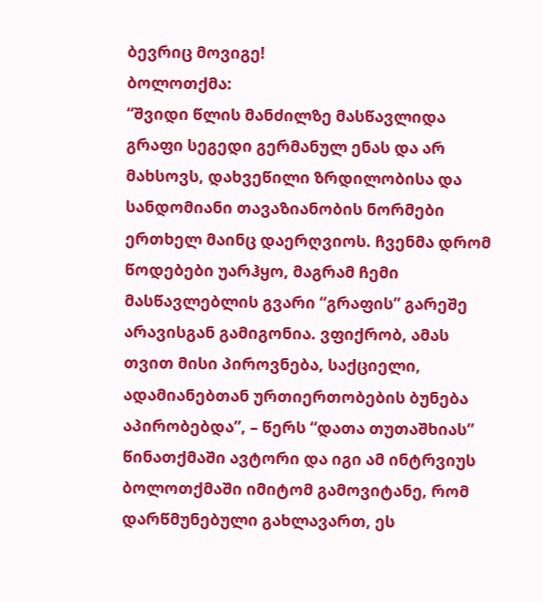ბევრიც მოვიგე!
ბოლოთქმა:
“შვიდი წლის მანძილზე მასწავლიდა გრაფი სეგედი გერმანულ ენას და არ მახსოვს, დახვეწილი ზრდილობისა და სანდომიანი თავაზიანობის ნორმები ერთხელ მაინც დაერღვიოს. ჩვენმა დრომ წოდებები უარჰყო, მაგრამ ჩემი მასწავლებლის გვარი “გრაფის” გარეშე არავისგან გამიგონია. ვფიქრობ, ამას თვით მისი პიროვნება, საქციელი, ადამიანებთან ურთიერთობების ბუნება აპირობებდა”, – წერს “დათა თუთაშხიას” წინათქმაში ავტორი და იგი ამ ინტრვიუს ბოლოთქმაში იმიტომ გამოვიტანე, რომ დარწმუნებული გახლავართ, ეს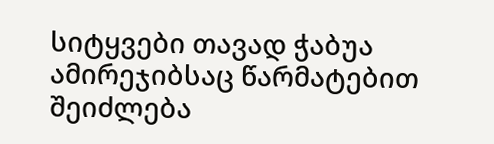სიტყვები თავად ჭაბუა ამირეჯიბსაც წარმატებით შეიძლება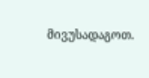მივუსადაგოთ.